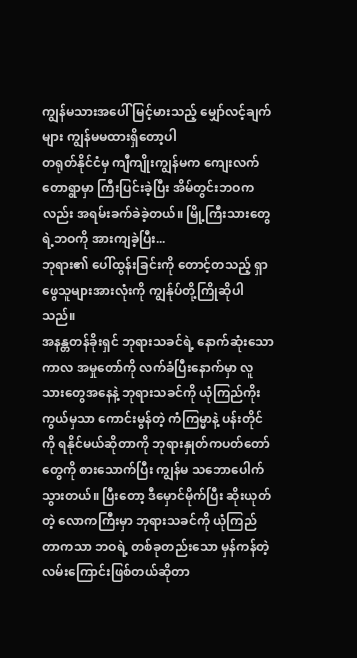ကျွန်မသားအပေါ် မြင့်မားသည့် မျှော်လင့်ချက်များ ကျွန်မမထားရှိတော့ပါ
တရုတ်နိုင်ငံမှ ကျီကျိုးကျွန်မက ကျေးလက်တောရွာမှာ ကြီးပြင်းခဲ့ပြီး အိမ်တွင်းဘဝကလည်း အရမ်းခက်ခဲခဲ့တယ်။ မြို့ကြီးသားတွေရဲ့ဘဝကို အားကျခဲ့ပြီး...
ဘုရား၏ ပေါ်ထွန်းခြင်းကို တောင့်တသည့် ရှာဖွေသူများအားလုံးကို ကျွန်ုပ်တို့ကြိုဆိုပါသည်။
အနန္တတန်ခိုးရှင် ဘုရားသခင်ရဲ့ နောက်ဆုံးသော ကာလ အမှုတော်ကို လက်ခံပြီးနောက်မှာ လူသားတွေအနေနဲ့ ဘုရားသခင်ကို ယုံကြည်ကိုးကွယ်မှသာ ကောင်းမွန်တဲ့ ကံကြမ္မာနဲ့ ပန်းတိုင်ကို ရနိုင်မယ်ဆိုတာကို ဘုရားနှုတ်ကပတ်တော်တွေကို စားသောက်ပြီး ကျွန်မ သဘောပေါက်သွားတယ်။ ပြီးတော့ ဒီမှောင်မိုက်ပြီး ဆိုးယုတ်တဲ့ လောကကြီးမှာ ဘုရားသခင်ကို ယုံကြည်တာကသာ ဘဝရဲ့ တစ်ခုတည်းသော မှန်ကန်တဲ့ လမ်းကြောင်းဖြစ်တယ်ဆိုတာ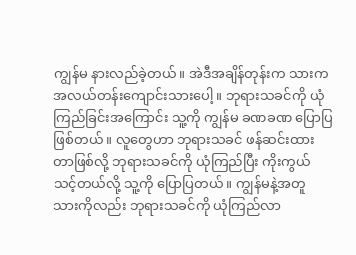ကျွန်မ နားလည်ခဲ့တယ်။ အဲဒီအချိန်တုန်းက သားက အလယ်တန်းကျောင်းသားပေါ့။ ဘုရားသခင်ကို ယုံကြည်ခြင်းအကြောင်း သူ့ကို ကျွန်မ ခဏခဏ ပြောပြဖြစ်တယ်။ လူတွေဟာ ဘုရားသခင် ဖန်ဆင်းထားတာဖြစ်လို့ ဘုရားသခင်ကို ယုံကြည်ပြီး ကိုးကွယ်သင့်တယ်လို့ သူ့ကို ပြောပြတယ်။ ကျွန်မနဲ့အတူ သားကိုလည်း ဘုရားသခင်ကို ယုံကြည်လာ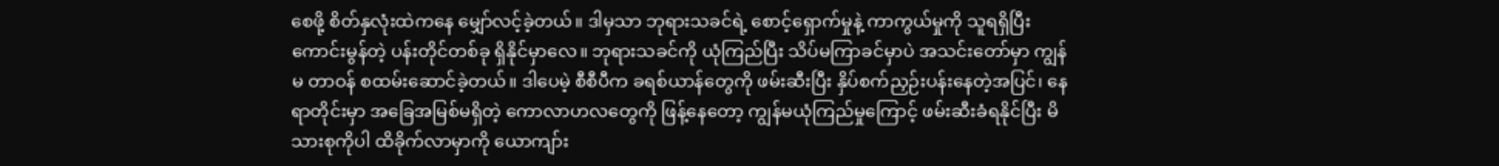စေဖို့ စိတ်နှလုံးထဲကနေ မျှော်လင့်ခဲ့တယ်။ ဒါမှသာ ဘုရားသခင်ရဲ့ စောင့်ရှောက်မှုနဲ့ ကာကွယ်မှုကို သူရရှိပြီး ကောင်းမွန်တဲ့ ပန်းတိုင်တစ်ခု ရှိနိုင်မှာလေ။ ဘုရားသခင်ကို ယုံကြည်ပြီး သိပ်မကြာခင်မှာပဲ အသင်းတော်မှာ ကျွန်မ တာဝန် စထမ်းဆောင်ခဲ့တယ်။ ဒါပေမဲ့ စီစီပီက ခရစ်ယာန်တွေကို ဖမ်းဆီးပြီး နှိပ်စက်ညှဉ်းပန်းနေတဲ့အပြင်၊ နေရာတိုင်းမှာ အခြေအမြစ်မရှိတဲ့ ကောလာဟလတွေကို ဖြန့်နေတော့ ကျွန်မယုံကြည်မှုကြောင့် ဖမ်းဆီးခံရနိုင်ပြီး မိသားစုကိုပါ ထိခိုက်လာမှာကို ယောကျာ်း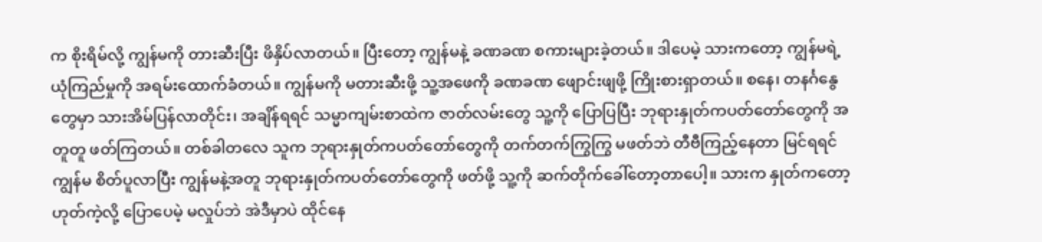က စိုးရိမ်လို့ ကျွန်မကို တားဆီးပြီး ဖိနှိပ်လာတယ်။ ပြီးတော့ ကျွန်မနဲ့ ခဏခဏ စကားများခဲ့တယ်။ ဒါပေမဲ့ သားကတော့ ကျွန်မရဲ့ ယုံကြည်မှုကို အရမ်းထောက်ခံတယ်။ ကျွန်မကို မတားဆီးဖို့ သူ့အဖေကို ခဏခဏ ဖျောင်းဖျဖို့ ကြိုးစားရှာတယ်။ စနေ၊ တနင်္ဂနွေတွေမှာ သားအိမ်ပြန်လာတိုင်း၊ အချိန်ရရင် သမ္မာကျမ်းစာထဲက ဇာတ်လမ်းတွေ သူ့ကို ပြောပြပြီး ဘုရားနှုတ်ကပတ်တော်တွေကို အတူတူ ဖတ်ကြတယ်။ တစ်ခါတလေ သူက ဘုရားနှုတ်ကပတ်တော်တွေကို တက်တက်ကြွကြွ မဖတ်ဘဲ တီဗီကြည့်နေတာ မြင်ရရင် ကျွန်မ စိတ်ပူလာပြီး ကျွန်မနဲ့အတူ ဘုရားနှုတ်ကပတ်တော်တွေကို ဖတ်ဖို့ သူ့ကို ဆက်တိုက်ခေါ်တော့တာပေါ့။ သားက နှုတ်ကတော့ ဟုတ်ကဲ့လို့ ပြောပေမဲ့ မလှုပ်ဘဲ အဲဒီမှာပဲ ထိုင်နေ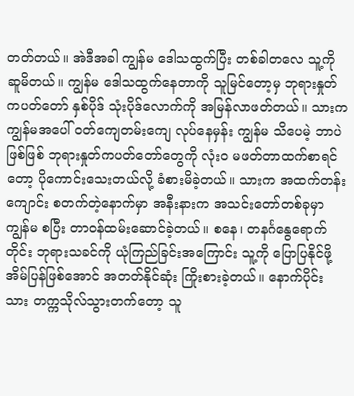တတ်တယ်။ အဲဒီအခါ ကျွန်မ ဒေါသထွက်ပြီး တစ်ခါတလေ သူ့ကို ဆူမိတယ်။ ကျွန်မ ဒေါသထွက်နေတာကို သူမြင်တော့မှ ဘုရားနှုတ်ကပတ်တော် နှစ်ပိုဒ် သုံးပိုဒ်လောက်ကို အမြန်လာဖတ်တယ်။ သားက ကျွန်မအပေါ် ဝတ်ကျေတမ်းကျေ လုပ်နေမှန်း ကျွန်မ သိပေမဲ့ ဘာပဲဖြစ်ဖြစ် ဘုရားနှုတ်ကပတ်တော်တွေကို လုံးဝ မဖတ်တာထက်စာရင်တော့ ပိုကောင်းသေးတယ်လို့ ခံစားမိခဲ့တယ်။ သားက အထက်တန်းကျောင်း စတက်တဲ့နောက်မှာ အနီးနားက အသင်းတော်တစ်ခုမှာ ကျွန်မ စပြီး တာဝန်ထမ်းဆောင်ခဲ့တယ်။ စနေ၊ တနင်္ဂနွေရောက်တိုင်း ဘုရားသခင်ကို ယုံကြည်ခြင်းအကြောင်း သူ့ကို ပြောပြနိုင်ဖို့ အိမ်ပြန်ဖြစ်အောင် အတတ်နိုင်ဆုံး ကြိုးစားခဲ့တယ်။ နောက်ပိုင်း သား တက္ကသိုလ်သွားတက်တော့ သူ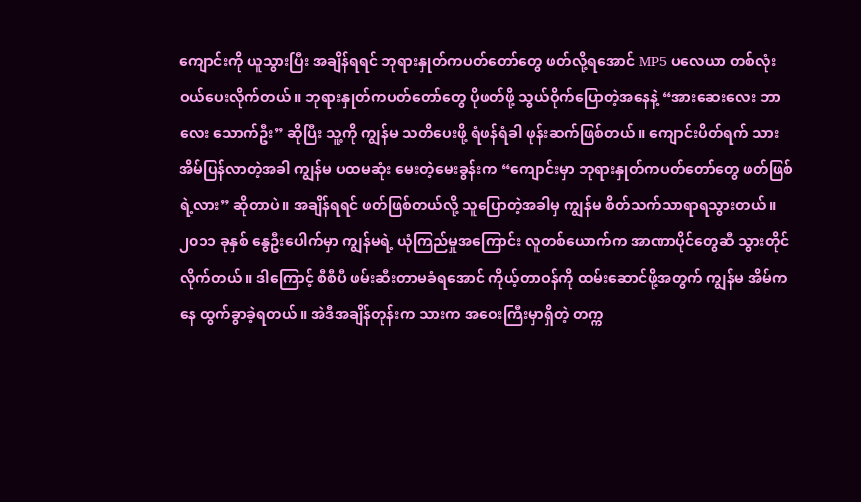ကျောင်းကို ယူသွားပြီး အချိန်ရရင် ဘုရားနှုတ်ကပတ်တော်တွေ ဖတ်လို့ရအောင် MP5 ပလေယာ တစ်လုံး ဝယ်ပေးလိုက်တယ်။ ဘုရားနှုတ်ကပတ်တော်တွေ ပိုဖတ်ဖို့ သွယ်ဝိုက်ပြောတဲ့အနေနဲ့ “အားဆေးလေး ဘာလေး သောက်ဦး” ဆိုပြီး သူ့ကို ကျွန်မ သတိပေးဖို့ ရံဖန်ရံခါ ဖုန်းဆက်ဖြစ်တယ်။ ကျောင်းပိတ်ရက် သားအိမ်ပြန်လာတဲ့အခါ ကျွန်မ ပထမဆုံး မေးတဲ့မေးခွန်းက “ကျောင်းမှာ ဘုရားနှုတ်ကပတ်တော်တွေ ဖတ်ဖြစ်ရဲ့လား” ဆိုတာပဲ။ အချိန်ရရင် ဖတ်ဖြစ်တယ်လို့ သူပြောတဲ့အခါမှ ကျွန်မ စိတ်သက်သာရာရသွားတယ်။
၂၀၁၁ ခုနှစ် နွေဦးပေါက်မှာ ကျွန်မရဲ့ ယုံကြည်မှုအကြောင်း လူတစ်ယောက်က အာဏာပိုင်တွေဆီ သွားတိုင်လိုက်တယ်။ ဒါကြောင့် စီစီပီ ဖမ်းဆီးတာမခံရအောင် ကိုယ့်တာဝန်ကို ထမ်းဆောင်ဖို့အတွက် ကျွန်မ အိမ်ကနေ ထွက်ခွာခဲ့ရတယ်။ အဲဒီအချိန်တုန်းက သားက အဝေးကြီးမှာရှိတဲ့ တက္က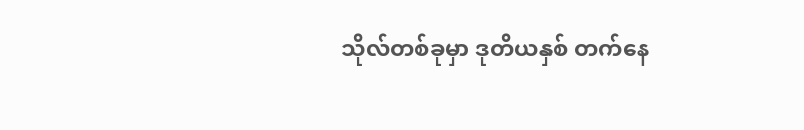သိုလ်တစ်ခုမှာ ဒုတိယနှစ် တက်နေ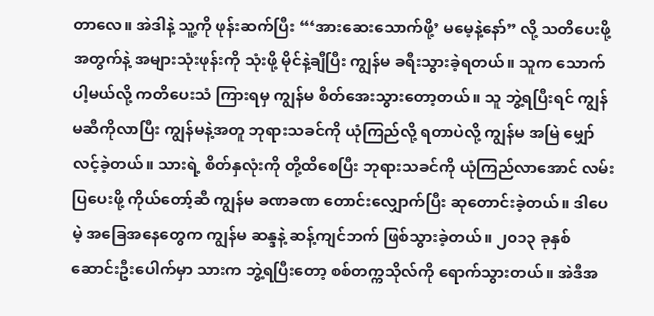တာလေ။ အဲဒါနဲ့ သူ့ကို ဖုန်းဆက်ပြီး “‘အားဆေးသောက်ဖို့’ မမေ့နဲ့နော်” လို့ သတိပေးဖို့အတွက်နဲ့ အများသုံးဖုန်းကို သုံးဖို့ မိုင်နဲ့ချီပြီး ကျွန်မ ခရီးသွားခဲ့ရတယ်။ သူက သောက်ပါ့မယ်လို့ ကတိပေးသံ ကြားရမှ ကျွန်မ စိတ်အေးသွားတော့တယ်။ သူ ဘွဲ့ရပြီးရင် ကျွန်မဆီကိုလာပြီး ကျွန်မနဲ့အတူ ဘုရားသခင်ကို ယုံကြည်လို့ ရတာပဲလို့ ကျွန်မ အမြဲ မျှော်လင့်ခဲ့တယ်။ သားရဲ့ စိတ်နှလုံးကို တို့ထိစေပြီး ဘုရားသခင်ကို ယုံကြည်လာအောင် လမ်းပြပေးဖို့ ကိုယ်တော့်ဆီ ကျွန်မ ခဏခဏ တောင်းလျှောက်ပြီး ဆုတောင်းခဲ့တယ်။ ဒါပေမဲ့ အခြေအနေတွေက ကျွန်မ ဆန္ဒနဲ့ ဆန့်ကျင်ဘက် ဖြစ်သွားခဲ့တယ်။ ၂၀၁၃ ခုနှစ် ဆောင်းဦးပေါက်မှာ သားက ဘွဲ့ရပြီးတော့ စစ်တက္ကသိုလ်ကို ရောက်သွားတယ်။ အဲဒီအ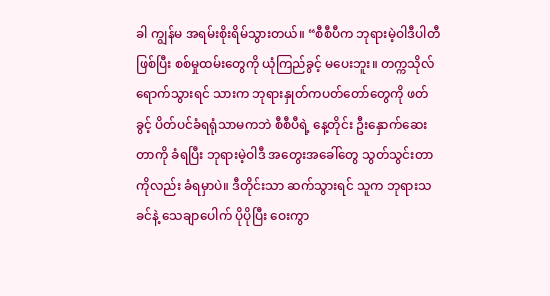ခါ ကျွန်မ အရမ်းစိုးရိမ်သွားတယ်။ “စီစီပီက ဘုရားမဲ့ဝါဒီပါတီဖြစ်ပြီး စစ်မှုထမ်းတွေကို ယုံကြည်ခွင့် မပေးဘူး။ တက္ကသိုလ်ရောက်သွားရင် သားက ဘုရားနှုတ်ကပတ်တော်တွေကို ဖတ်ခွင့် ပိတ်ပင်ခံရရုံသာမကဘဲ စီစီပီရဲ့ နေ့တိုင်း ဦးနှောက်ဆေးတာကို ခံရပြီး ဘုရားမဲ့ဝါဒီ အတွေးအခေါ်တွေ သွတ်သွင်းတာကိုလည်း ခံရမှာပဲ။ ဒီတိုင်းသာ ဆက်သွားရင် သူက ဘုရားသခင်နဲ့ သေချာပေါက် ပိုပိုပြီး ဝေးကွာ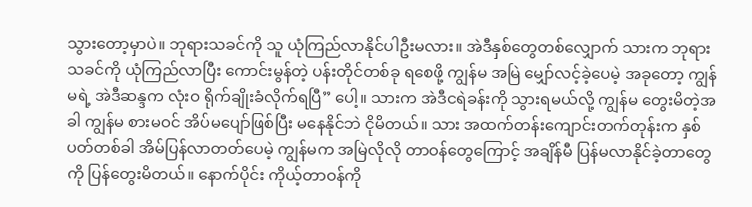သွားတော့မှာပဲ။ ဘုရားသခင်ကို သူ ယုံကြည်လာနိုင်ပါဦးမလား။ အဲဒီနှစ်တွေတစ်လျှောက် သားက ဘုရားသခင်ကို ယုံကြည်လာပြီး ကောင်းမွန်တဲ့ ပန်းတိုင်တစ်ခု ရစေဖို့ ကျွန်မ အမြဲ မျှော်လင့်ခဲ့ပေမဲ့ အခုတော့ ကျွန်မရဲ့ အဲဒီဆန္ဒက လုံးဝ ရိုက်ချိုးခံလိုက်ရပြီ” ပေါ့။ သားက အဲဒီငရဲခန်းကို သွားရမယ်လို့ ကျွန်မ တွေးမိတဲ့အခါ ကျွန်မ စားမဝင် အိပ်မပျော်ဖြစ်ပြီး မနေနိုင်ဘဲ ငိုမိတယ်။ သား အထက်တန်းကျောင်းတက်တုန်းက နှစ်ပတ်တစ်ခါ အိမ်ပြန်လာတတ်ပေမဲ့ ကျွန်မက အမြဲလိုလို တာဝန်တွေကြောင့် အချိန်မီ ပြန်မလာနိုင်ခဲ့တာတွေကို ပြန်တွေးမိတယ်။ နောက်ပိုင်း ကိုယ့်တာဝန်ကို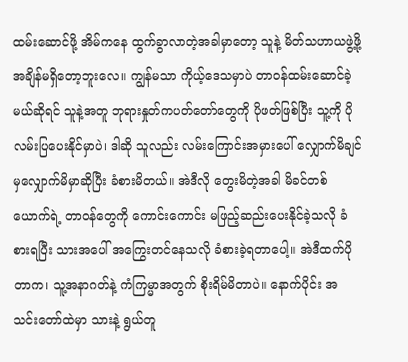ထမ်းဆောင်ဖို့ အိမ်ကနေ ထွက်ခွာလာတဲ့အခါမှာတော့ သူနဲ့ မိတ်သဟာယဖွဲ့ဖို့ အချိန်မရှိတော့ဘူးလေ။ ကျွန်မသာ ကိုယ့်ဒေသမှာပဲ တာဝန်ထမ်းဆောင်ခဲ့မယ်ဆိုရင် သူနဲ့အတူ ဘုရားနှုတ်ကပတ်တော်တွေကို ပိုဖတ်ဖြစ်ပြီး သူ့ကို ပိုလမ်းပြပေးနိုင်မှာပဲ၊ ဒါဆို သူလည်း လမ်းကြောင်းအမှားပေါ် လျှောက်မိချင်မှလျှောက်မိမှာဆိုပြီး ခံစားမိတယ်။ အဲဒီလို တွေးမိတဲ့အခါ မိခင်တစ်ယောက်ရဲ့ တာဝန်တွေကို ကောင်းကောင်း မဖြည့်ဆည်းပေးနိုင်ခဲ့သလို ခံစားရပြီး သားအပေါ် အကြွေးတင်နေသလို ခံစားခဲ့ရတာပေါ့။ အဲဒီထက်ပိုတာက၊ သူ့အနာဂတ်နဲ့ ကံကြမ္မာအတွက် စိုးရိမ်မိတာပဲ။ နောက်ပိုင်း အသင်းတော်ထဲမှာ သားနဲ့ ရွယ်တူ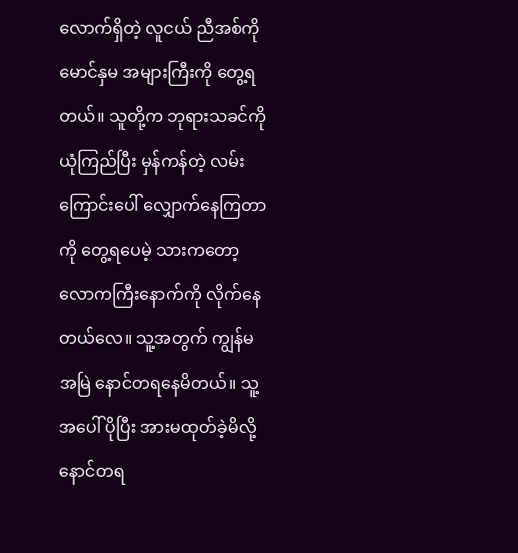လောက်ရှိတဲ့ လူငယ် ညီအစ်ကို မောင်နှမ အများကြီးကို တွေ့ရတယ်။ သူတို့က ဘုရားသခင်ကို ယုံကြည်ပြီး မှန်ကန်တဲ့ လမ်းကြောင်းပေါ် လျှောက်နေကြတာကို တွေ့ရပေမဲ့ သားကတော့ လောကကြီးနောက်ကို လိုက်နေတယ်လေ။ သူ့အတွက် ကျွန်မ အမြဲ နောင်တရနေမိတယ်။ သူ့အပေါ် ပိုပြီး အားမထုတ်ခဲ့မိလို့ နောင်တရ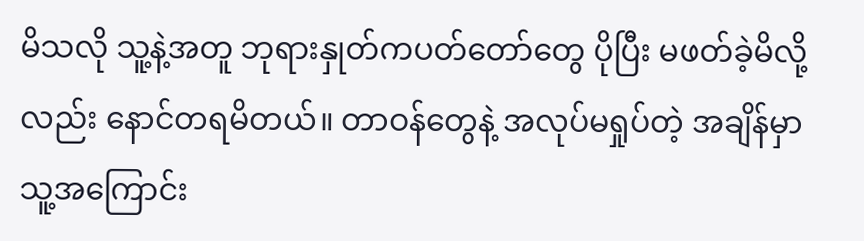မိသလို သူ့နဲ့အတူ ဘုရားနှုတ်ကပတ်တော်တွေ ပိုပြီး မဖတ်ခဲ့မိလို့လည်း နောင်တရမိတယ်။ တာဝန်တွေနဲ့ အလုပ်မရှုပ်တဲ့ အချိန်မှာ သူ့အကြောင်း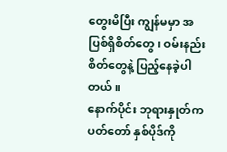တွေးမိပြီး ကျွန်မမှာ အပြစ်ရှိစိတ်တွေ၊ ဝမ်းနည်းစိတ်တွေနဲ့ ပြည့်နေခဲ့ပါတယ်။
နောက်ပိုင်း ဘုရားနှုတ်ကပတ်တော် နှစ်ပိုဒ်ကို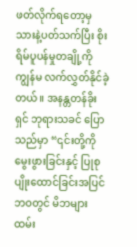ဖတ်လိုက်ရတော့မှ သားနဲ့ပတ်သက်ပြီး စိုးရိမ်ပူပန်မှုတချို့ကို ကျွန်မ လက်လွှတ်နိုင်ခဲ့တယ်။ အနန္တတန်ခိုးရှင် ဘုရားသခင် ပြောသည်မှာ “၎င်းတို့ကို မွေးဖွားခြင်းနှင့် ပြုစုပျိုးထောင်ခြင်းအပြင် ဘဝတွင် မိဘများ ထမ်း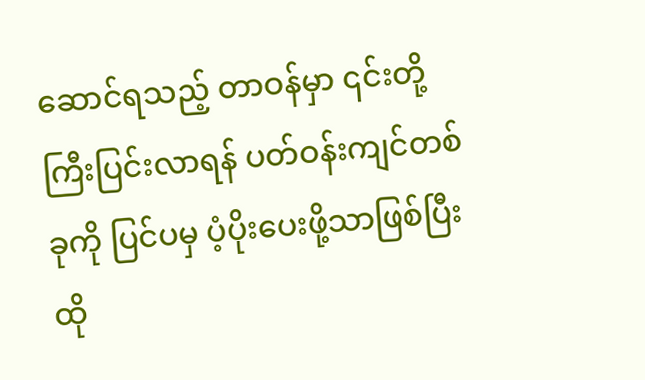ဆောင်ရသည့် တာဝန်မှာ ၎င်းတို့ ကြီးပြင်းလာရန် ပတ်ဝန်းကျင်တစ်ခုကို ပြင်ပမှ ပံ့ပိုးပေးဖို့သာဖြစ်ပြီး ထို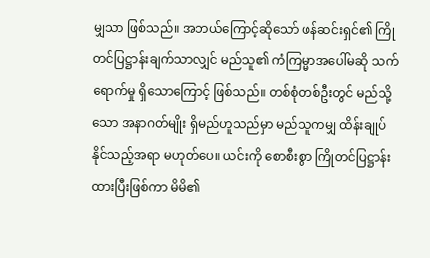မျှသာ ဖြစ်သည်။ အဘယ်ကြောင့်ဆိုသော် ဖန်ဆင်းရှင်၏ ကြိုတင်ပြဋ္ဌာန်းချက်သာလျှင် မည်သူ၏ ကံကြမ္မာအပေါ်မဆို သက်ရောက်မှု ရှိသောကြောင့် ဖြစ်သည်။ တစ်စုံတစ်ဦးတွင် မည်သို့သော အနာဂတ်မျိုး ရှိမည်ဟူသည်မှာ မည်သူကမျှ ထိန်းချုပ်နိုင်သည့်အရာ မဟုတ်ပေ။ ယင်းကို စောစီးစွာ ကြိုတင်ပြဋ္ဌာန်းထားပြီးဖြစ်ကာ မိမိ၏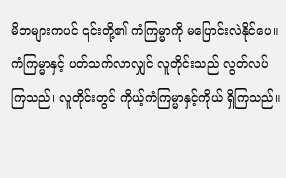မိဘများကပင် ၎င်းတို့၏ ကံကြမ္မာကို မပြောင်းလဲနိုင်ပေ။ ကံကြမ္မာနှင့် ပတ်သက်လာလျှင် လူတိုင်းသည် လွတ်လပ်ကြသည်၊ လူတိုင်းတွင် ကိုယ့်ကံကြမ္မာနှင့်ကိုယ် ရှိကြသည်။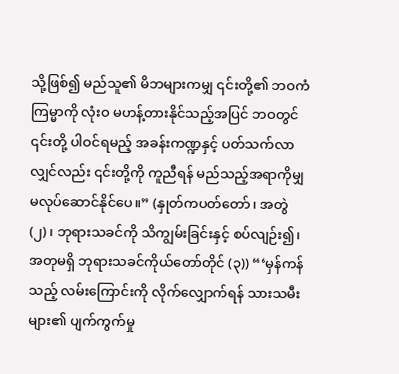သို့ဖြစ်၍ မည်သူ၏ မိဘများကမျှ ၎င်းတို့၏ ဘဝကံကြမ္မာကို လုံးဝ မဟန့်တားနိုင်သည့်အပြင် ဘဝတွင် ၎င်းတို့ ပါဝင်ရမည့် အခန်းကဏ္ဍနှင့် ပတ်သက်လာလျှင်လည်း ၎င်းတို့ကို ကူညီရန် မည်သည့်အရာကိုမျှ မလုပ်ဆောင်နိုင်ပေ။” (နှုတ်ကပတ်တော်၊ အတွဲ (၂)၊ ဘုရားသခင်ကို သိကျွမ်းခြင်းနှင့် စပ်လျဉ်း၍၊ အတုမရှိ ဘုရားသခင်ကိုယ်တော်တိုင် (၃)) “‘မှန်ကန်သည့် လမ်းကြောင်းကို လိုက်လျှောက်ရန် သားသမီးများ၏ ပျက်ကွက်မှု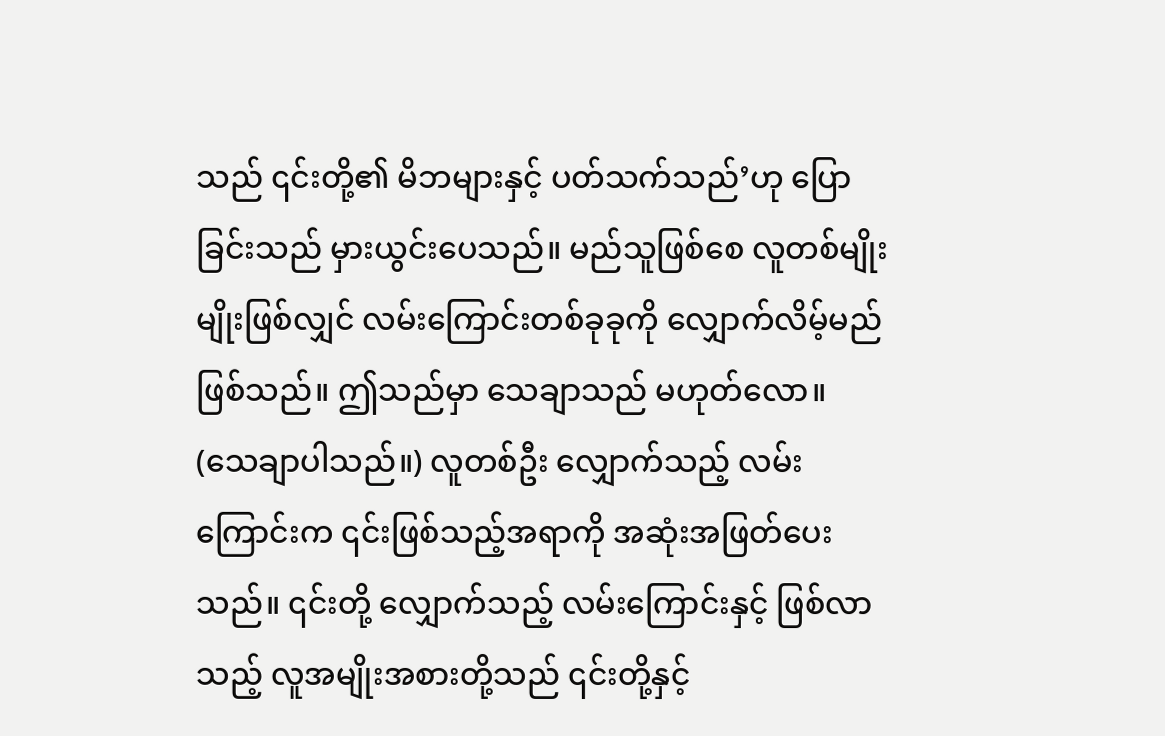သည် ၎င်းတို့၏ မိဘများနှင့် ပတ်သက်သည်’ဟု ပြောခြင်းသည် မှားယွင်းပေသည်။ မည်သူဖြစ်စေ လူတစ်မျိုးမျိုးဖြစ်လျှင် လမ်းကြောင်းတစ်ခုခုကို လျှောက်လိမ့်မည် ဖြစ်သည်။ ဤသည်မှာ သေချာသည် မဟုတ်လော။ (သေချာပါသည်။) လူတစ်ဦး လျှောက်သည့် လမ်းကြောင်းက ၎င်းဖြစ်သည့်အရာကို အဆုံးအဖြတ်ပေးသည်။ ၎င်းတို့ လျှောက်သည့် လမ်းကြောင်းနှင့် ဖြစ်လာသည့် လူအမျိုးအစားတို့သည် ၎င်းတို့နှင့်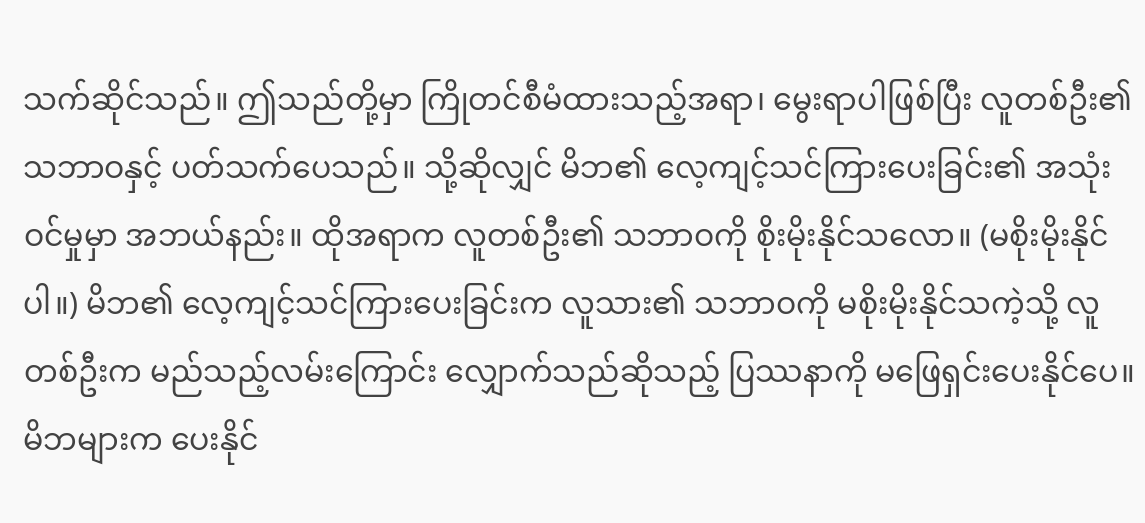သက်ဆိုင်သည်။ ဤသည်တို့မှာ ကြိုတင်စီမံထားသည့်အရာ၊ မွေးရာပါဖြစ်ပြီး လူတစ်ဦး၏ သဘာဝနှင့် ပတ်သက်ပေသည်။ သို့ဆိုလျှင် မိဘ၏ လေ့ကျင့်သင်ကြားပေးခြင်း၏ အသုံးဝင်မှုမှာ အဘယ်နည်း။ ထိုအရာက လူတစ်ဦး၏ သဘာဝကို စိုးမိုးနိုင်သလော။ (မစိုးမိုးနိုင်ပါ။) မိဘ၏ လေ့ကျင့်သင်ကြားပေးခြင်းက လူသား၏ သဘာဝကို မစိုးမိုးနိုင်သကဲ့သို့ လူတစ်ဦးက မည်သည့်လမ်းကြောင်း လျှောက်သည်ဆိုသည့် ပြဿနာကို မဖြေရှင်းပေးနိုင်ပေ။ မိဘများက ပေးနိုင်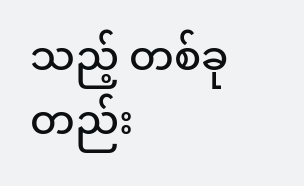သည့် တစ်ခုတည်း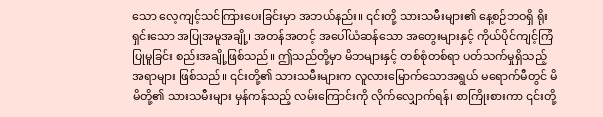သော လေ့ကျင့်သင်ကြားပေးခြင်းမှာ အဘယ်နည်း။ ၎င်းတို့ သားသမီးများ၏ နေ့စဉ်ဘဝရှိ ရိုးရှင်းသော အပြုအမူအချို့၊ အတန်အတင့် အပေါ်ယံဆန်သော အတွေးများနှင့် ကိုယ်ပိုင်ကျင့်ကြံပြုမူခြင်း စည်းအချို့ဖြစ်သည်။ ဤသည်တို့မှာ မိဘများနှင့် တစ်စုံတစ်ရာ ပတ်သက်မှုရှိသည့် အရာများ ဖြစ်သည်။ ၎င်းတို့၏ သားသမီးများက လူလားမြောက်သောအရွယ် မရောက်မီတွင် မိမိတို့၏ သားသမီးများ မှန်ကန်သည့် လမ်းကြောင်းကို လိုက်လျှောက်ရန်၊ စာကြိုးစားကာ ၎င်းတို့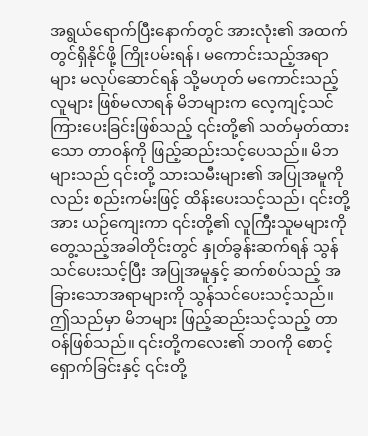အရွယ်ရောက်ပြီးနောက်တွင် အားလုံး၏ အထက်တွင်ရှိနိုင်ဖို့ ကြိုးပမ်းရန်၊ မကောင်းသည့်အရာများ မလုပ်ဆောင်ရန် သို့မဟုတ် မကောင်းသည့် လူများ ဖြစ်မလာရန် မိဘများက လေ့ကျင့်သင်ကြားပေးခြင်းဖြစ်သည့် ၎င်းတို့၏ သတ်မှတ်ထားသော တာဝန်ကို ဖြည့်ဆည်းသင့်ပေသည်။ မိဘများသည် ၎င်းတို့ သားသမီးများ၏ အပြုအမူကိုလည်း စည်းကမ်းဖြင့် ထိန်းပေးသင့်သည်၊ ၎င်းတို့အား ယဉ်ကျေးကာ ၎င်းတို့၏ လူကြီးသူမများကို တွေ့သည့်အခါတိုင်းတွင် နှုတ်ခွန်းဆက်ရန် သွန်သင်ပေးသင့်ပြီး အပြုအမူနှင့် ဆက်စပ်သည့် အခြားသောအရာများကို သွန်သင်ပေးသင့်သည်။ ဤသည်မှာ မိဘများ ဖြည့်ဆည်းသင့်သည့် တာဝန်ဖြစ်သည်။ ၎င်းတို့ကလေး၏ ဘဝကို စောင့်ရှောက်ခြင်းနှင့် ၎င်းတို့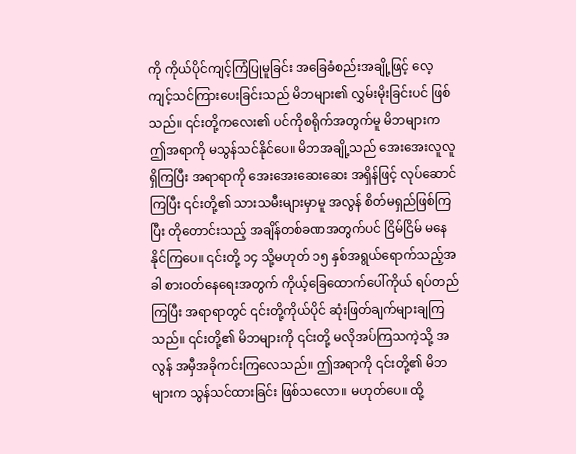ကို ကိုယ်ပိုင်ကျင့်ကြံပြုမူခြင်း အခြေခံစည်းအချို့ဖြင့် လေ့ကျင့်သင်ကြားပေးခြင်းသည် မိဘများ၏ လွှမ်းမိုးခြင်းပင် ဖြစ်သည်။ ၎င်းတို့ကလေး၏ ပင်ကိုစရိုက်အတွက်မူ မိဘများက ဤအရာကို မသွန်သင်နိုင်ပေ။ မိဘအချို့သည် အေးအေးလူလူရှိကြပြီး အရာရာကို အေးအေးဆေးဆေး အရှိန်ဖြင့် လုပ်ဆောင်ကြပြီး ၎င်းတို့၏ သားသမီးများမှာမူ အလွန် စိတ်မရှည်ဖြစ်ကြပြီး တိုတောင်းသည့် အချိန်တစ်ခဏအတွက်ပင် ငြိမ်ငြိမ် မနေနိုင်ကြပေ။ ၎င်းတို့ ၁၄ သို့မဟုတ် ၁၅ နှစ်အရွယ်ရောက်သည့်အခါ စားဝတ်နေရေးအတွက် ကိုယ့်ခြေထောက်ပေါ်ကိုယ် ရပ်တည်ကြပြီး အရာရာတွင် ၎င်းတို့ကိုယ်ပိုင် ဆုံးဖြတ်ချက်များချကြသည်။ ၎င်းတို့၏ မိဘများကို ၎င်းတို့ မလိုအပ်ကြသကဲ့သို့ အလွန် အမှီအခိုကင်းကြလေသည်။ ဤအရာကို ၎င်းတို့၏ မိဘများက သွန်သင်ထားခြင်း ဖြစ်သလော။ မဟုတ်ပေ။ ထို့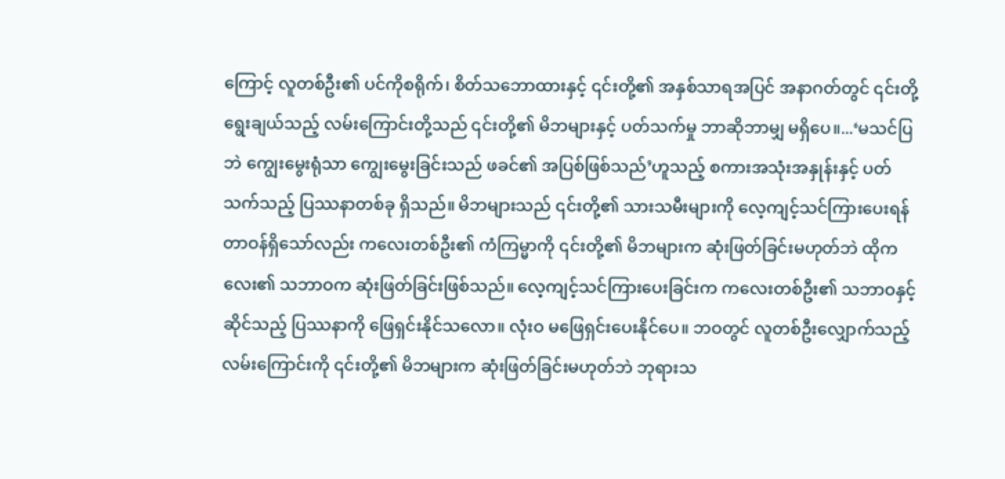ကြောင့် လူတစ်ဦး၏ ပင်ကိုစရိုက်၊ စိတ်သဘောထားနှင့် ၎င်းတို့၏ အနှစ်သာရအပြင် အနာဂတ်တွင် ၎င်းတို့ ရွေးချယ်သည့် လမ်းကြောင်းတို့သည် ၎င်းတို့၏ မိဘများနှင့် ပတ်သက်မှု ဘာဆိုဘာမျှ မရှိပေ။...‘မသင်ပြဘဲ ကျွေးမွေးရုံသာ ကျွေးမွေးခြင်းသည် ဖခင်၏ အပြစ်ဖြစ်သည်’ဟူသည့် စကားအသုံးအနှုန်းနှင့် ပတ်သက်သည့် ပြဿနာတစ်ခု ရှိသည်။ မိဘများသည် ၎င်းတို့၏ သားသမီးများကို လေ့ကျင့်သင်ကြားပေးရန် တာဝန်ရှိသော်လည်း ကလေးတစ်ဦး၏ ကံကြမ္မာကို ၎င်းတို့၏ မိဘများက ဆုံးဖြတ်ခြင်းမဟုတ်ဘဲ ထိုကလေး၏ သဘာဝက ဆုံးဖြတ်ခြင်းဖြစ်သည်။ လေ့ကျင့်သင်ကြားပေးခြင်းက ကလေးတစ်ဦး၏ သဘာဝနှင့်ဆိုင်သည့် ပြဿနာကို ဖြေရှင်းနိုင်သလော။ လုံးဝ မဖြေရှင်းပေးနိုင်ပေ။ ဘဝတွင် လူတစ်ဦးလျှောက်သည့် လမ်းကြောင်းကို ၎င်းတို့၏ မိဘများက ဆုံးဖြတ်ခြင်းမဟုတ်ဘဲ ဘုရားသ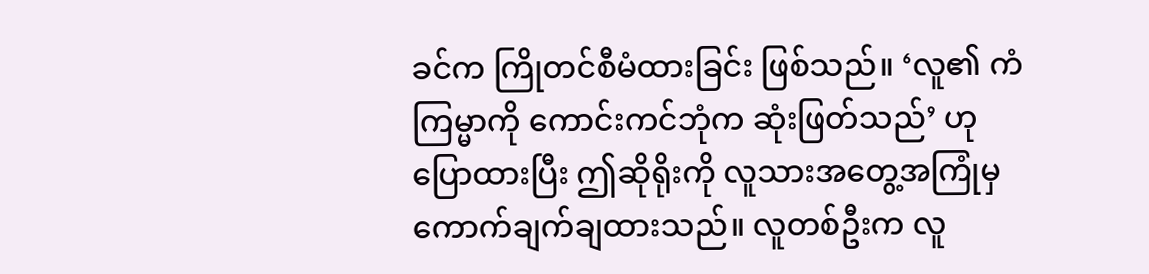ခင်က ကြိုတင်စီမံထားခြင်း ဖြစ်သည်။ ‘လူ၏ ကံကြမ္မာကို ကောင်းကင်ဘုံက ဆုံးဖြတ်သည်’ ဟု ပြောထားပြီး ဤဆိုရိုးကို လူသားအတွေ့အကြုံမှ ကောက်ချက်ချထားသည်။ လူတစ်ဦးက လူ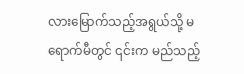လားမြောက်သည့်အရွယ်သို့ မရောက်မီတွင် ၎င်းက မည်သည့်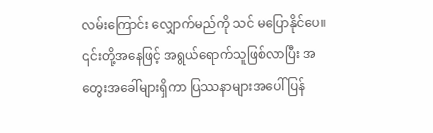လမ်းကြောင်း လျှောက်မည်ကို သင် မပြောနိုင်ပေ။ ၎င်းတို့အနေဖြင့် အရွယ်ရောက်သူဖြစ်လာပြီး အတွေးအခေါ်များရှိကာ ပြဿနာများအပေါ် ပြန်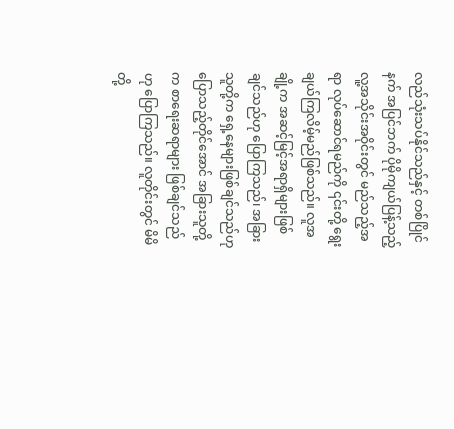လည်သုံးသပ်နိုင်သည်နှင့် တစ်ပြိုင်နက် အပြင်ဘက် ပိုမိုကျယ်ပြန့်သည့် လူ့အသိုင်းအဝိုင်းတွင် မည်သည့်အရာ လုပ်ဆောင်ရမည်ကို ၎င်းတို့ ရွေးချယ်ကြလိမ့်မည်ဖြစ်သည်။ လူအချို့က အဆင့်မြင့်အရာရှိများဖြစ်ချင်သည်ဟု ပြောကြသည်၊ အခြားသူတို့က ရှေ့နေများဖြစ်ချင်သည်ဟု ပြောသည့်တိုင်အောင် အခြားသူတို့က စာရေးဆရာများ ဖြစ်ချင်သည်ဟု ပြောကြသည်။ လူတိုင်းတွင် မိမိတို့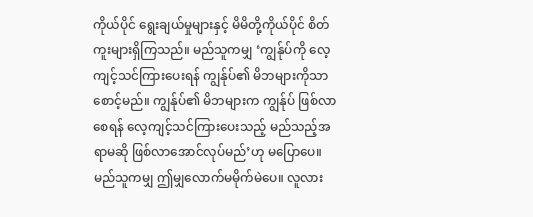ကိုယ်ပိုင် ရွေးချယ်မှုများနှင့် မိမိတို့ကိုယ်ပိုင် စိတ်ကူးများရှိကြသည်။ မည်သူကမျှ ‘ကျွန်ုပ်ကို လေ့ကျင့်သင်ကြားပေးရန် ကျွန်ုပ်၏ မိဘများကိုသာစောင့်မည်။ ကျွန်ုပ်၏ မိဘများက ကျွန်ုပ် ဖြစ်လာစေရန် လေ့ကျင့်သင်ကြားပေးသည့် မည်သည့်အရာမဆို ဖြစ်လာအောင်လုပ်မည်’ဟု မပြောပေ။ မည်သူကမျှ ဤမျှလောက်မမိုက်မဲပေ။ လူလား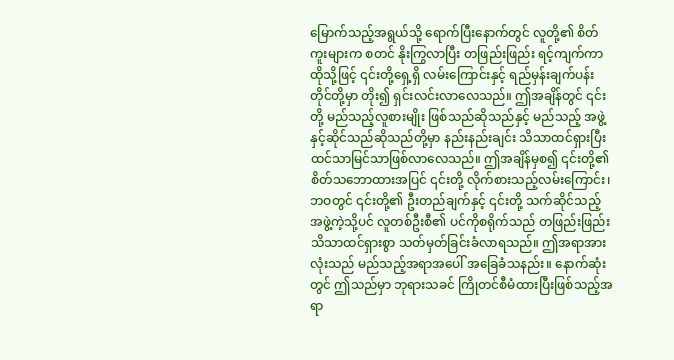မြောက်သည့်အရွယ်သို့ ရောက်ပြီးနောက်တွင် လူတို့၏ စိတ်ကူးများက စတင် နိုးကြွလာပြီး တဖြည်းဖြည်း ရင့်ကျက်ကာ ထိုသို့ဖြင့် ၎င်းတို့ရှေ့ရှိ လမ်းကြောင်းနှင့် ရည်မှန်းချက်ပန်းတိုင်တို့မှာ တိုး၍ ရှင်းလင်းလာလေသည်။ ဤအချိန်တွင် ၎င်းတို့ မည်သည့်လူစားမျိုး ဖြစ်သည်ဆိုသည်နှင့် မည်သည့် အဖွဲ့နှင့်ဆိုင်သည်ဆိုသည်တို့မှာ နည်းနည်းချင်း သိသာထင်ရှားပြီး ထင်သာမြင်သာဖြစ်လာလေသည်။ ဤအချိန်မှစ၍ ၎င်းတို့၏ စိတ်သဘောထားအပြင် ၎င်းတို့ လိုက်စားသည့်လမ်းကြောင်း၊ ဘဝတွင် ၎င်းတို့၏ ဦးတည်ချက်နှင့် ၎င်းတို့ သက်ဆိုင်သည့် အဖွဲ့ကဲ့သို့ပင် လူတစ်ဦးစီ၏ ပင်ကိုစရိုက်သည် တဖြည်းဖြည်း သိသာထင်ရှားစွာ သတ်မှတ်ခြင်းခံလာရသည်။ ဤအရာအားလုံးသည် မည်သည့်အရာအပေါ် အခြေခံသနည်း။ နောက်ဆုံးတွင် ဤသည်မှာ ဘုရားသခင် ကြိုတင်စီမံထားပြီးဖြစ်သည့်အရာ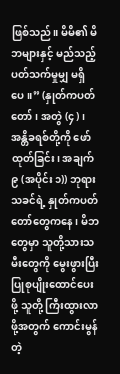ဖြစ်သည်။ မိမိ၏ မိဘများနှင့် မည်သည့်ပတ်သက်မှုမျှ မရှိပေ။” (နှုတ်ကပတ်တော်၊ အတွဲ (၄)၊ အန္တိခရစ်တို့ကို ဖော်ထုတ်ခြင်း၊ အချက် ၉ (အပိုင်း ၁)) ဘုရားသခင်ရဲ့ နှုတ်ကပတ်တော်တွေကနေ၊ မိဘတွေမှာ သူတို့သားသမီးတွေကို မွေးဖွားပြီး ပြုစုပျိုးထောင်ပေးဖို့ သူတို့ ကြီးထွားလာဖို့အတွက် ကောင်းမွန်တဲ့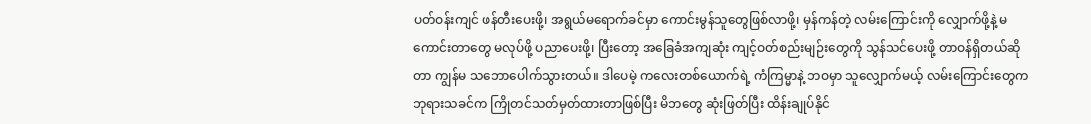ပတ်ဝန်းကျင် ဖန်တီးပေးဖို့၊ အရွယ်မရောက်ခင်မှာ ကောင်းမွန်သူတွေဖြစ်လာဖို့၊ မှန်ကန်တဲ့ လမ်းကြောင်းကို လျှောက်ဖို့နဲ့ မကောင်းတာတွေ မလုပ်ဖို့ ပညာပေးဖို့၊ ပြီးတော့ အခြေခံအကျဆုံး ကျင့်ဝတ်စည်းမျဉ်းတွေကို သွန်သင်ပေးဖို့ တာဝန်ရှိတယ်ဆိုတာ ကျွန်မ သဘောပေါက်သွားတယ်။ ဒါပေမဲ့ ကလေးတစ်ယောက်ရဲ့ ကံကြမ္မာနဲ့ ဘဝမှာ သူလျှောက်မယ့် လမ်းကြောင်းတွေက ဘုရားသခင်က ကြိုတင်သတ်မှတ်ထားတာဖြစ်ပြီး မိဘတွေ ဆုံးဖြတ်ပြီး ထိန်းချုပ်နိုင်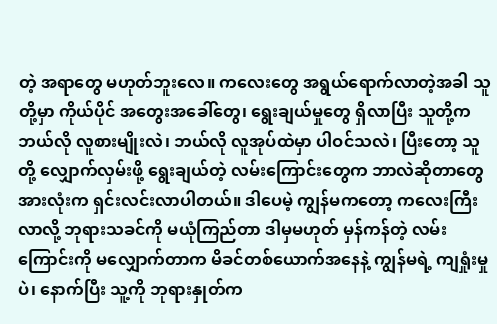တဲ့ အရာတွေ မဟုတ်ဘူးလေ။ ကလေးတွေ အရွယ်ရောက်လာတဲ့အခါ သူတို့မှာ ကိုယ်ပိုင် အတွေးအခေါ်တွေ၊ ရွေးချယ်မှုတွေ ရှိလာပြီး သူတို့က ဘယ်လို လူစားမျိုးလဲ၊ ဘယ်လို လူအုပ်ထဲမှာ ပါဝင်သလဲ၊ ပြီးတော့ သူတို့ လျှောက်လှမ်းဖို့ ရွေးချယ်တဲ့ လမ်းကြောင်းတွေက ဘာလဲဆိုတာတွေ အားလုံးက ရှင်းလင်းလာပါတယ်။ ဒါပေမဲ့ ကျွန်မကတော့ ကလေးကြီးလာလို့ ဘုရားသခင်ကို မယုံကြည်တာ ဒါမှမဟုတ် မှန်ကန်တဲ့ လမ်းကြောင်းကို မလျှောက်တာက မိခင်တစ်ယောက်အနေနဲ့ ကျွန်မရဲ့ ကျရှုံးမှုပဲ၊ နောက်ပြီး သူ့ကို ဘုရားနှုတ်က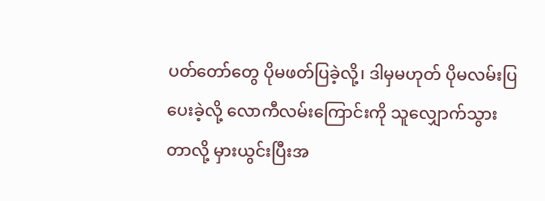ပတ်တော်တွေ ပိုမဖတ်ပြခဲ့လို့၊ ဒါမှမဟုတ် ပိုမလမ်းပြပေးခဲ့လို့ လောကီလမ်းကြောင်းကို သူလျှောက်သွားတာလို့ မှားယွင်းပြီးအ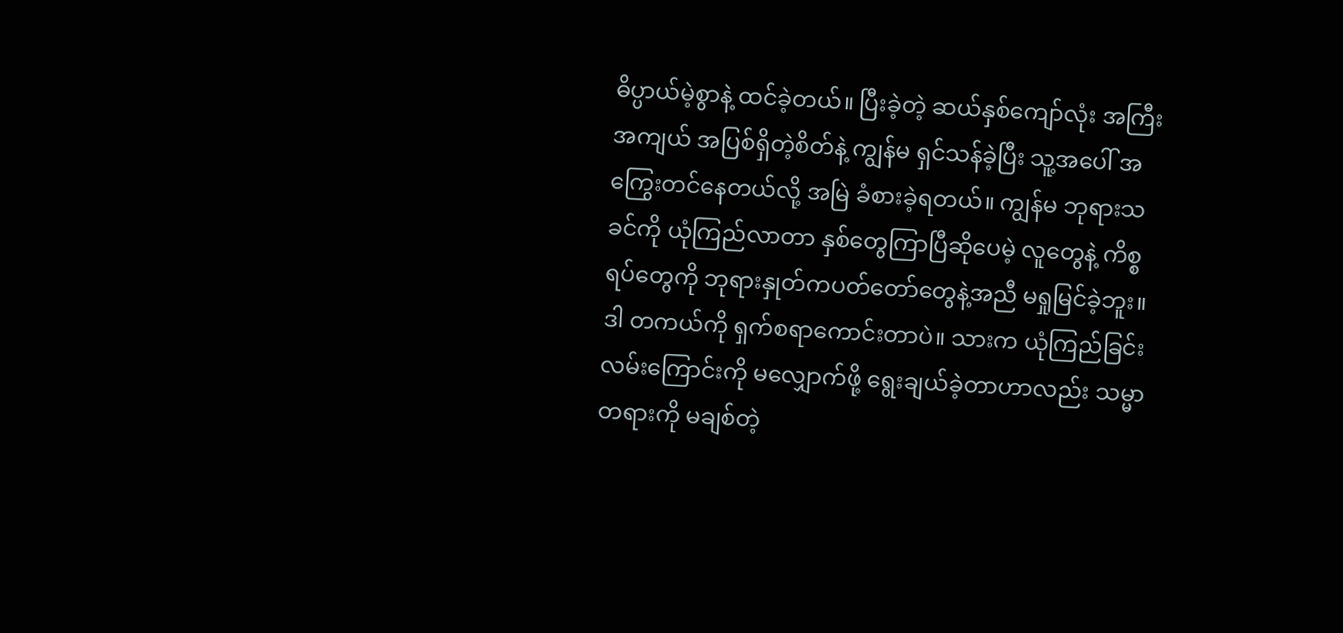ဓိပ္ပာယ်မဲ့စွာနဲ့ ထင်ခဲ့တယ်။ ပြီးခဲ့တဲ့ ဆယ်နှစ်ကျော်လုံး အကြီးအကျယ် အပြစ်ရှိတဲ့စိတ်နဲ့ ကျွန်မ ရှင်သန်ခဲ့ပြီး သူ့အပေါ် အကြွေးတင်နေတယ်လို့ အမြဲ ခံစားခဲ့ရတယ်။ ကျွန်မ ဘုရားသခင်ကို ယုံကြည်လာတာ နှစ်တွေကြာပြီဆိုပေမဲ့ လူတွေနဲ့ ကိစ္စရပ်တွေကို ဘုရားနှုတ်ကပတ်တော်တွေနဲ့အညီ မရှုမြင်ခဲ့ဘူး။ ဒါ တကယ်ကို ရှက်စရာကောင်းတာပဲ။ သားက ယုံကြည်ခြင်းလမ်းကြောင်းကို မလျှောက်ဖို့ ရွေးချယ်ခဲ့တာဟာလည်း သမ္မာတရားကို မချစ်တဲ့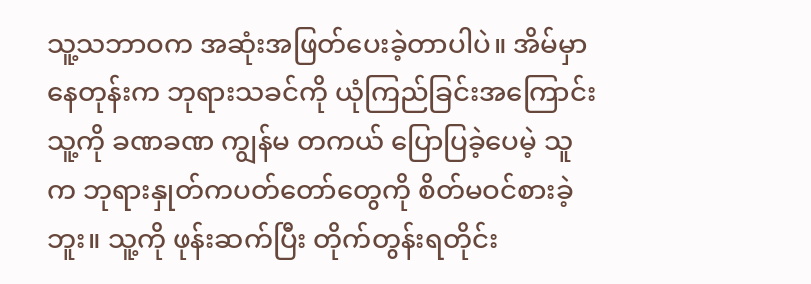သူ့သဘာဝက အဆုံးအဖြတ်ပေးခဲ့တာပါပဲ။ အိမ်မှာနေတုန်းက ဘုရားသခင်ကို ယုံကြည်ခြင်းအကြောင်း သူ့ကို ခဏခဏ ကျွန်မ တကယ် ပြောပြခဲ့ပေမဲ့ သူက ဘုရားနှုတ်ကပတ်တော်တွေကို စိတ်မဝင်စားခဲ့ဘူး။ သူ့ကို ဖုန်းဆက်ပြီး တိုက်တွန်းရတိုင်း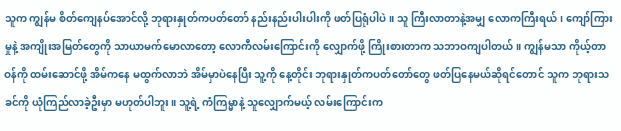သူက ကျွန်မ စိတ်ကျေနပ်အောင်လို့ ဘုရားနှုတ်ကပတ်တော် နည်းနည်းပါးပါးကို ဖတ်ပြရုံပါပဲ။ သူ ကြီးလာတာနဲ့အမျှ လောကကြီးရယ်၊ ကျော်ကြားမှုနဲ့ အကျိုးအမြတ်တွေကို သာယာမက်မောလာတော့ လောကီလမ်းကြောင်းကို လျှောက်ဖို့ ကြိုးစားတာက သဘာဝကျပါတယ်။ ကျွန်မသာ ကိုယ့်တာဝန်ကို ထမ်းဆောင်ဖို့ အိမ်ကနေ မထွက်လာဘဲ အိမ်မှာပဲနေပြီး သူ့ကို နေ့တိုင်း ဘုရားနှုတ်ကပတ်တော်တွေ ဖတ်ပြနေမယ်ဆိုရင်တောင် သူက ဘုရားသခင်ကို ယုံကြည်လာခဲ့ဦးမှာ မဟုတ်ပါဘူး။ သူ့ရဲ့ ကံကြမ္မာနဲ့ သူလျှောက်မယ့် လမ်းကြောင်းက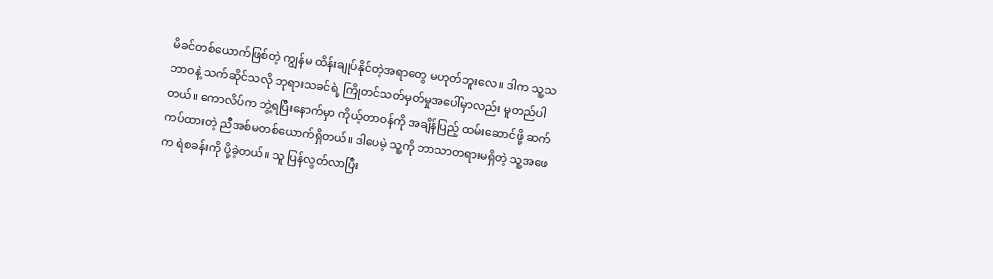မိခင်တစ်ယောက်ဖြစ်တဲ့ ကျွန်မ ထိန်းချုပ်နိုင်တဲ့အရာတွေ မဟုတ်ဘူးလေ။ ဒါက သူ့သဘာဝနဲ့ သက်ဆိုင်သလို ဘုရားသခင်ရဲ့ ကြိုတင်သတ်မှတ်မှုအပေါ်မှာလည်း မူတည်ပါတယ်။ ကောလိပ်က ဘွဲ့ရပြီးနောက်မှာ ကိုယ့်တာဝန်ကို အချိန်ပြည့် ထမ်းဆောင်ဖို့ ဆက်ကပ်ထားတဲ့ ညီအစ်မတစ်ယောက်ရှိတယ်။ ဒါပေမဲ့ သူ့ကို ဘာသာတရားမရှိတဲ့ သူ့အဖေက ရဲစခန်းကို ပို့ခဲ့တယ်။ သူ ပြန်လွတ်လာပြီး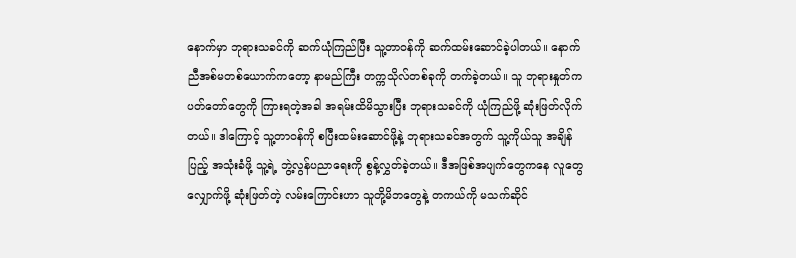နောက်မှာ ဘုရားသခင်ကို ဆက်ယုံကြည်ပြီး သူ့တာဝန်ကို ဆက်ထမ်းဆောင်ခဲ့ပါတယ်။ နောက် ညီအစ်မတစ်ယောက်ကတော့ နာမည်ကြီး တက္ကသိုလ်တစ်ခုကို တက်ခဲ့တယ်။ သူ ဘုရားနှုတ်ကပတ်တော်တွေကို ကြားရတဲ့အခါ အရမ်းထိမိသွားပြီး ဘုရားသခင်ကို ယုံကြည်ဖို့ ဆုံးဖြတ်လိုက်တယ်။ ဒါကြောင့် သူ့တာဝန်ကို စပြီးထမ်းဆောင်ဖို့နဲ့ ဘုရားသခင်အတွက် သူ့ကိုယ်သူ အချိန်ပြည့် အသုံးခံဖို့ သူ့ရဲ့ ဘွဲ့လွန်ပညာရေးကို စွန့်လွှတ်ခဲ့တယ်။ ဒီအဖြစ်အပျက်တွေကနေ လူတွေ လျှောက်ဖို့ ဆုံးဖြတ်တဲ့ လမ်းကြောင်းဟာ သူတို့မိဘတွေနဲ့ တကယ်ကို မသက်ဆိုင်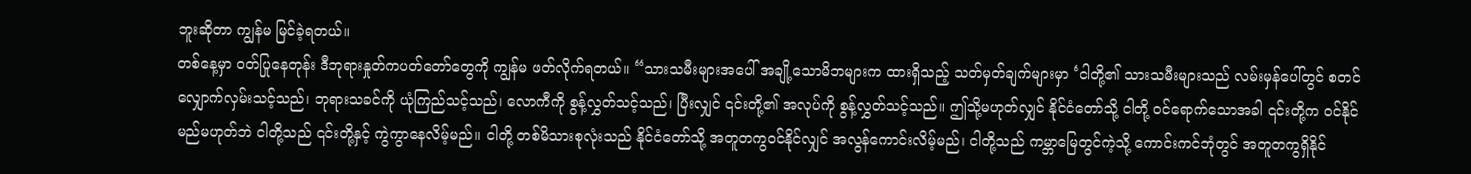ဘူးဆိုတာ ကျွန်မ မြင်ခဲ့ရတယ်။
တစ်နေ့မှာ ဝတ်ပြုနေတုန်း ဒီဘုရားနှုတ်ကပတ်တော်တွေကို ကျွန်မ ဖတ်လိုက်ရတယ်။ “သားသမီးများအပေါ် အချို့သောမိဘများက ထားရှိသည့် သတ်မှတ်ချက်များမှာ ‘ငါတို့၏ သားသမီးများသည် လမ်းမှန်ပေါ်တွင် စတင်လျှောက်လှမ်းသင့်သည်၊ ဘုရားသခင်ကို ယုံကြည်သင့်သည်၊ လောကီကို စွန့်လွှတ်သင့်သည်၊ ပြီးလျှင် ၎င်းတို့၏ အလုပ်ကို စွန့်လွှတ်သင့်သည်။ ဤသို့မဟုတ်လျှင် နိုင်ငံတော်သို့ ငါတို့ ဝင်ရောက်သောအခါ ၎င်းတို့က ဝင်နိုင်မည်မဟုတ်ဘဲ ငါတို့သည် ၎င်းတို့နှင့် ကွဲကွာနေလိမ့်မည်။ ငါတို့ တစ်မိသားစုလုံးသည် နိုင်ငံတော်သို့ အတူတကွဝင်နိုင်လျှင် အလွန်ကောင်းလိမ့်မည်၊ ငါတို့သည် ကမ္ဘာမြေတွင်ကဲ့သို့ ကောင်းကင်ဘုံတွင် အတူတကွရှိနိုင်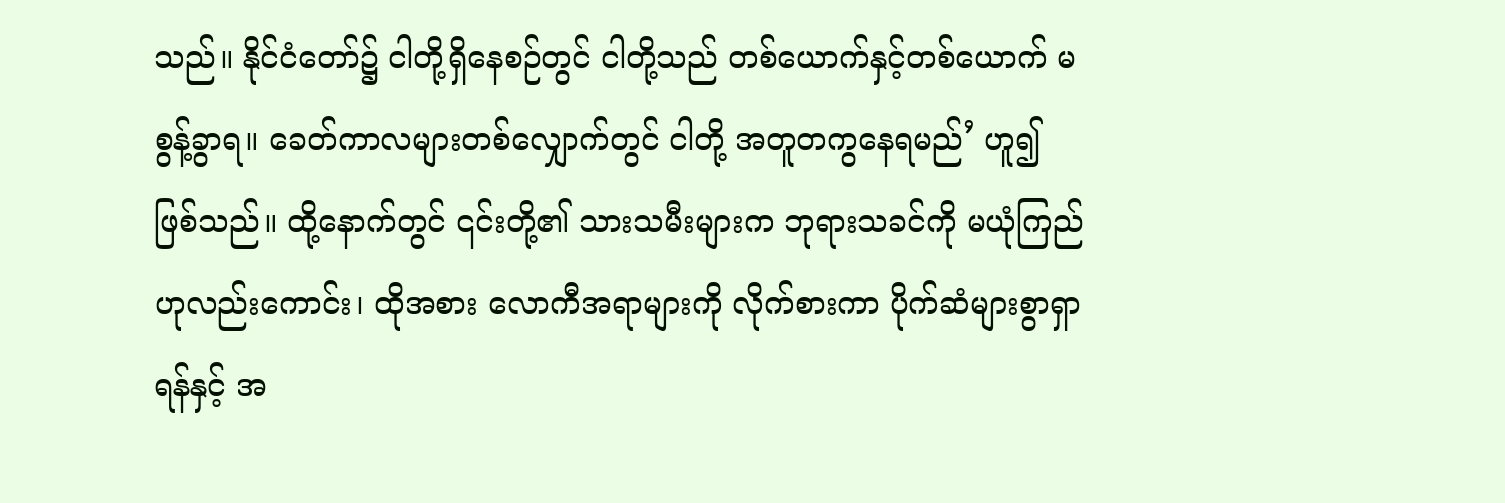သည်။ နိုင်ငံတော်၌ ငါတို့ရှိနေစဉ်တွင် ငါတို့သည် တစ်ယောက်နှင့်တစ်ယောက် မစွန့်ခွာရ။ ခေတ်ကာလများတစ်လျှောက်တွင် ငါတို့ အတူတကွနေရမည်’ ဟူ၍ ဖြစ်သည်။ ထို့နောက်တွင် ၎င်းတို့၏ သားသမီးများက ဘုရားသခင်ကို မယုံကြည်ဟုလည်းကောင်း၊ ထိုအစား လောကီအရာများကို လိုက်စားကာ ပိုက်ဆံများစွာရှာရန်နှင့် အ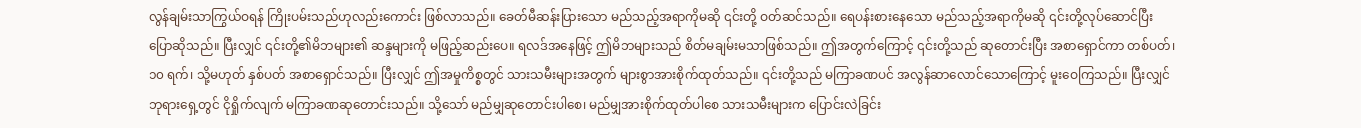လွန်ချမ်းသာကြွယ်ဝရန် ကြိုးပမ်းသည်ဟုလည်းကောင်း ဖြစ်လာသည်။ ခေတ်မီဆန်းပြားသော မည်သည့်အရာကိုမဆို ၎င်းတို့ ဝတ်ဆင်သည်။ ရေပန်းစားနေသော မည်သည့်အရာကိုမဆို ၎င်းတို့လုပ်ဆောင်ပြီး ပြောဆိုသည်။ ပြီးလျှင် ၎င်းတို့၏မိဘများ၏ ဆန္ဒများကို မဖြည့်ဆည်းပေ။ ရလဒ်အနေဖြင့် ဤမိဘများသည် စိတ်မချမ်းမသာဖြစ်သည်။ ဤအတွက်ကြောင့် ၎င်းတို့သည် ဆုတောင်းပြီး အစာရှောင်ကာ တစ်ပတ်၊ ၁၀ ရက်၊ သို့မဟုတ် နှစ်ပတ် အစာရှောင်သည်။ ပြီးလျှင် ဤအမှုကိစ္စတွင် သားသမီးများအတွက် များစွာအားစိုက်ထုတ်သည်။ ၎င်းတို့သည် မကြာခဏပင် အလွန်ဆာလောင်သောကြောင့် မူးဝေကြသည်။ ပြီးလျှင် ဘုရားရှေ့တွင် ငိုရှိုက်လျက် မကြာခဏဆုတောင်းသည်။ သို့သော် မည်မျှဆုတောင်းပါစေ၊ မည်မျှအားစိုက်ထုတ်ပါစေ သားသမီးများက ပြောင်းလဲခြင်း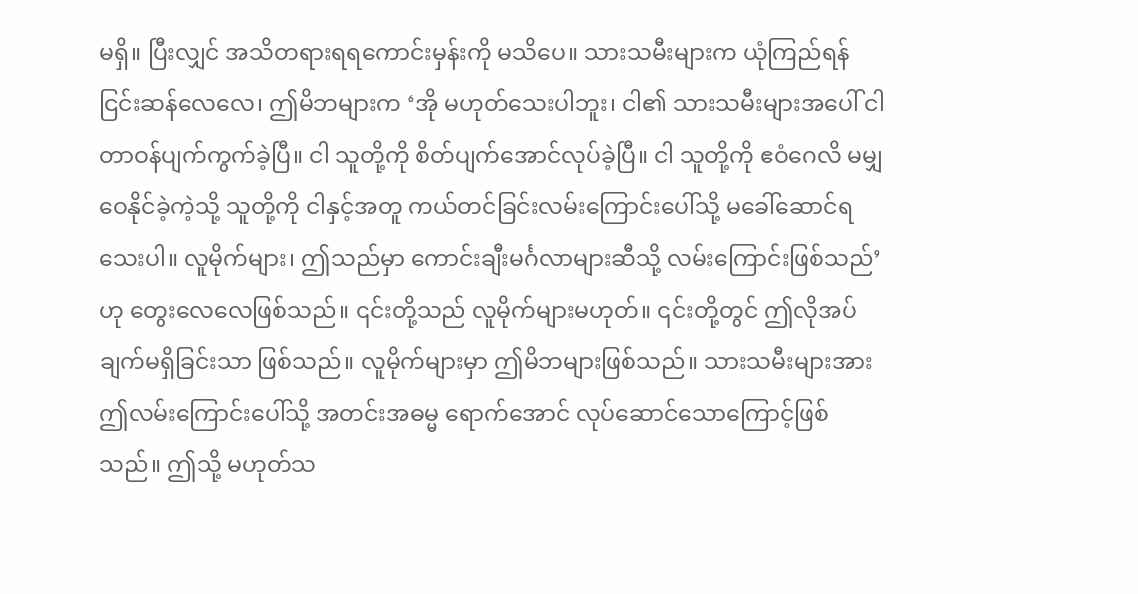မရှိ။ ပြီးလျှင် အသိတရားရရကောင်းမှန်းကို မသိပေ။ သားသမီးများက ယုံကြည်ရန် ငြင်းဆန်လေလေ၊ ဤမိဘများက ‘အို မဟုတ်သေးပါဘူး၊ ငါ၏ သားသမီးများအပေါ် ငါ တာဝန်ပျက်ကွက်ခဲ့ပြီ။ ငါ သူတို့ကို စိတ်ပျက်အောင်လုပ်ခဲ့ပြီ။ ငါ သူတို့ကို ဧဝံဂေလိ မမျှဝေနိုင်ခဲ့ကဲ့သို့ သူတို့ကို ငါနှင့်အတူ ကယ်တင်ခြင်းလမ်းကြောင်းပေါ်သို့ မခေါ်ဆောင်ရသေးပါ။ လူမိုက်များ၊ ဤသည်မှာ ကောင်းချီးမင်္ဂလာများဆီသို့ လမ်းကြောင်းဖြစ်သည်’ ဟု တွေးလေလေဖြစ်သည်။ ၎င်းတို့သည် လူမိုက်များမဟုတ်။ ၎င်းတို့တွင် ဤလိုအပ်ချက်မရှိခြင်းသာ ဖြစ်သည်။ လူမိုက်များမှာ ဤမိဘများဖြစ်သည်။ သားသမီးများအား ဤလမ်းကြောင်းပေါ်သို့ အတင်းအဓမ္မ ရောက်အောင် လုပ်ဆောင်သောကြောင့်ဖြစ်သည်။ ဤသို့ မဟုတ်သ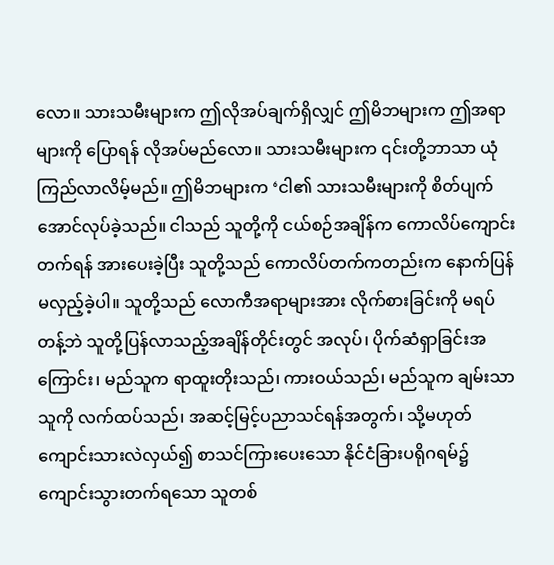လော။ သားသမီးများက ဤလိုအပ်ချက်ရှိလျှင် ဤမိဘများက ဤအရာများကို ပြောရန် လိုအပ်မည်လော။ သားသမီးများက ၎င်းတို့ဘာသာ ယုံကြည်လာလိမ့်မည်။ ဤမိဘများက ‘ငါ၏ သားသမီးများကို စိတ်ပျက်အောင်လုပ်ခဲ့သည်။ ငါသည် သူတို့ကို ငယ်စဉ်အချိန်က ကောလိပ်ကျောင်းတက်ရန် အားပေးခဲ့ပြီး သူတို့သည် ကောလိပ်တက်ကတည်းက နောက်ပြန်မလှည့်ခဲ့ပါ။ သူတို့သည် လောကီအရာများအား လိုက်စားခြင်းကို မရပ်တန့်ဘဲ သူတို့ပြန်လာသည့်အချိန်တိုင်းတွင် အလုပ်၊ ပိုက်ဆံရှာခြင်းအကြောင်း၊ မည်သူက ရာထူးတိုးသည်၊ ကားဝယ်သည်၊ မည်သူက ချမ်းသာသူကို လက်ထပ်သည်၊ အဆင့်မြင့်ပညာသင်ရန်အတွက်၊ သို့မဟုတ် ကျောင်းသားလဲလှယ်၍ စာသင်ကြားပေးသော နိုင်ငံခြားပရိုဂရမ်၌ ကျောင်းသွားတက်ရသော သူတစ်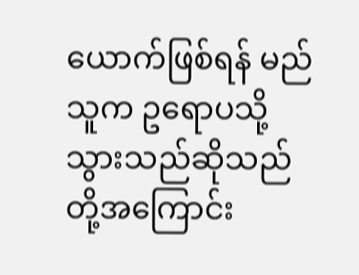ယောက်ဖြစ်ရန် မည်သူက ဥရောပသို့သွားသည်ဆိုသည်တို့အကြောင်း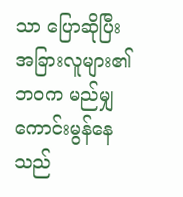သာ ပြောဆိုပြီး အခြားလူများ၏ ဘဝက မည်မျှကောင်းမွန်နေသည်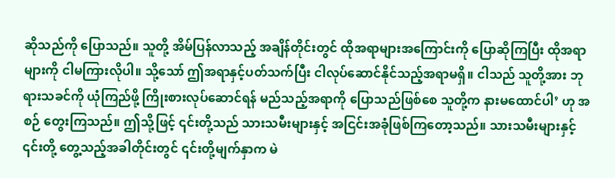ဆိုသည်ကို ပြောသည်။ သူတို့ အိမ်ပြန်လာသည့် အချိန်တိုင်းတွင် ထိုအရာများအကြောင်းကို ပြောဆိုကြပြီး ထိုအရာများကို ငါမကြားလိုပါ။ သို့သော် ဤအရာနှင့်ပတ်သက်ပြီး ငါလုပ်ဆောင်နိုင်သည့်အရာမရှိ။ ငါသည် သူတို့အား ဘုရားသခင်ကို ယုံကြည်ဖို့ ကြိုးစားလုပ်ဆောင်ရန် မည်သည့်အရာကို ပြောသည်ဖြစ်စေ သူတို့က နားမထောင်ပါ’ ဟု အစဉ် တွေးကြသည်။ ဤသို့ဖြင့် ၎င်းတို့သည် သားသမီးများနှင့် အငြင်းအခုံဖြစ်ကြတော့သည်။ သားသမီးများနှင့် ၎င်းတို့ တွေ့သည့်အခါတိုင်းတွင် ၎င်းတို့မျက်နှာက မဲ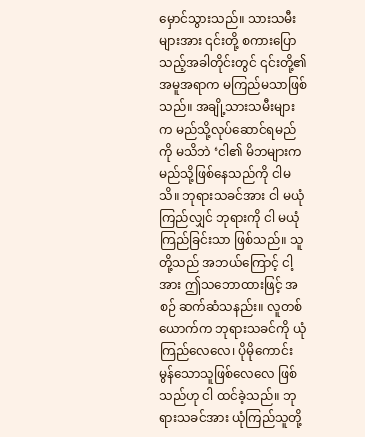မှောင်သွားသည်။ သားသမီးများအား ၎င်းတို့ စကားပြောသည့်အခါတိုင်းတွင် ၎င်းတို့၏ အမူအရာက မကြည်မသာဖြစ်သည်။ အချို့သားသမီးများက မည်သို့လုပ်ဆောင်ရမည်ကို မသိဘဲ ‘ငါ၏ မိဘများက မည်သို့ဖြစ်နေသည်ကို ငါမသိ။ ဘုရားသခင်အား ငါ မယုံကြည်လျှင် ဘုရားကို ငါ မယုံကြည်ခြင်းသာ ဖြစ်သည်။ သူတို့သည် အဘယ်ကြောင့် ငါ့အား ဤသဘောထားဖြင့် အစဉ် ဆက်ဆံသနည်း။ လူတစ်ယောက်က ဘုရားသခင်ကို ယုံကြည်လေလေ၊ ပိုမိုကောင်းမွန်သောသူဖြစ်လေလေ ဖြစ်သည်ဟု ငါ ထင်ခဲ့သည်။ ဘုရားသခင်အား ယုံကြည်သူတို့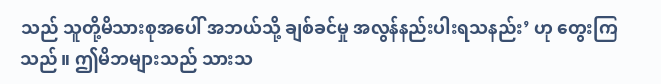သည် သူတို့မိသားစုအပေါ် အဘယ်သို့ ချစ်ခင်မှု အလွန်နည်းပါးရသနည်း’ ဟု တွေးကြသည်။ ဤမိဘများသည် သားသ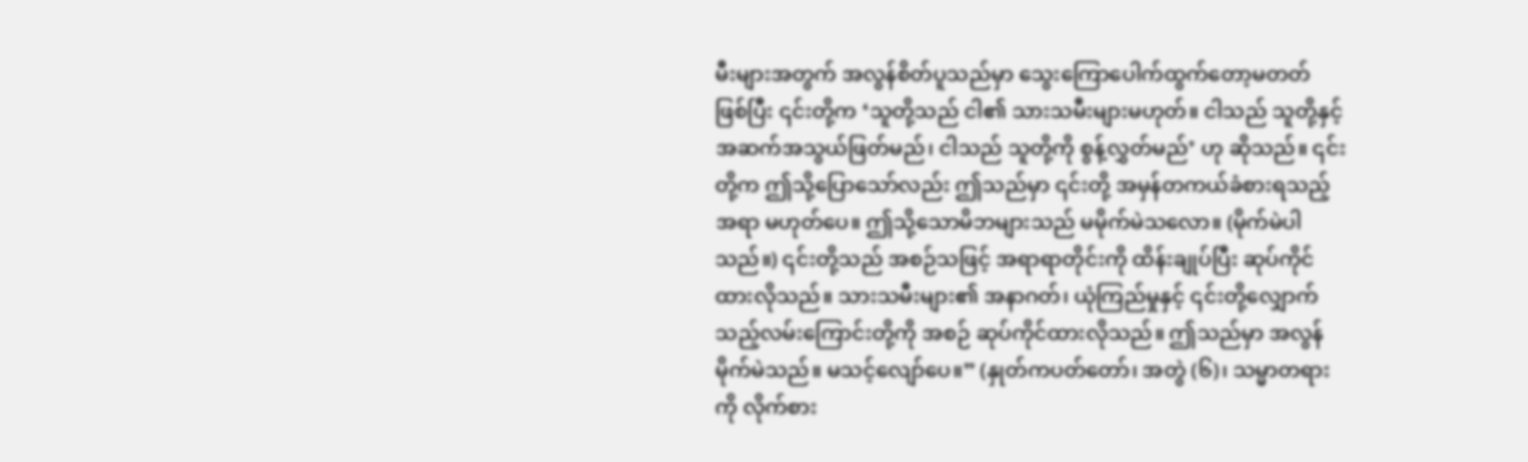မီးများအတွက် အလွန်စိတ်ပူသည်မှာ သွေးကြောပေါက်ထွက်တော့မတတ် ဖြစ်ပြီး ၎င်းတို့က ‘သူတို့သည် ငါ၏ သားသမီးများမဟုတ်။ ငါသည် သူတို့နှင့် အဆက်အသွယ်ဖြတ်မည်၊ ငါသည် သူတို့ကို စွန့်လွှတ်မည်’ ဟု ဆိုသည်။ ၎င်းတို့က ဤသို့ပြောသော်လည်း ဤသည်မှာ ၎င်းတို့ အမှန်တကယ်ခံစားရသည့်အရာ မဟုတ်ပေ။ ဤသို့သောမိဘများသည် မမိုက်မဲသလော။ (မိုက်မဲပါသည်။) ၎င်းတို့သည် အစဉ်သဖြင့် အရာရာတိုင်းကို ထိန်းချုပ်ပြီး ဆုပ်ကိုင်ထားလိုသည်။ သားသမီးများ၏ အနာဂတ်၊ ယုံကြည်မှုနှင့် ၎င်းတို့လျှောက်သည့်လမ်းကြောင်းတို့ကို အစဉ် ဆုပ်ကိုင်ထားလိုသည်။ ဤသည်မှာ အလွန်မိုက်မဲသည်။ မသင့်လျော်ပေ။” (နှုတ်ကပတ်တော်၊ အတွဲ (၆)၊ သမ္မာတရားကို လိုက်စား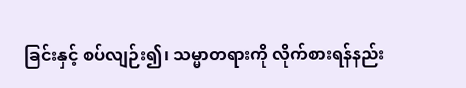ခြင်းနှင့် စပ်လျဉ်း၍၊ သမ္မာတရားကို လိုက်စားရန်နည်း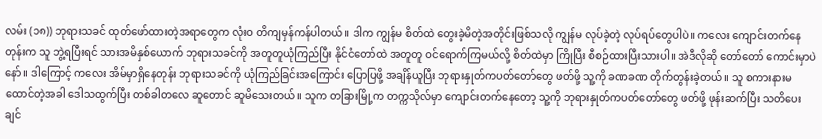လမ်း (၁၈)) ဘုရားသခင် ထုတ်ဖော်ထားတဲ့အရာတွေက လုံးဝ တိကျမှန်ကန်ပါတယ်။ ဒါက ကျွန်မ စိတ်ထဲ တွေးခဲ့မိတဲ့အတိုင်းဖြစ်သလို ကျွန်မ လုပ်ခဲ့တဲ့ လုပ်ရပ်တွေပါပဲ။ ကလေး ကျောင်းတက်နေတုန်းက သူ ဘွဲ့ရပြီးရင် သားအမိနှစ်ယောက် ဘုရားသခင်ကို အတူတူယုံကြည်ပြီး နိုင်ငံတော်ထဲ အတူတူ ဝင်ရောက်ကြမယ်လို့ စိတ်ထဲမှာ ကြိုပြီး စီစဉ်ထားပြီးသားပါ။ အဲဒီလိုဆို တော်တော် ကောင်းမှာပဲနော်။ ဒါကြောင့် ကလေး အိမ်မှာရှိနေတုန်း ဘုရားသခင်ကို ယုံကြည်ခြင်းအကြောင်း ပြောပြဖို့ အချိန်ယူပြီး ဘုရားနှုတ်ကပတ်တော်တွေ ဖတ်ဖို့ သူ့ကို ခဏခဏ တိုက်တွန်းခဲ့တယ်။ သူ စကားနားမထောင်တဲ့အခါ ဒေါသထွက်ပြီး တစ်ခါတလေ ဆူတောင် ဆူမိသေးတယ်။ သူက တခြားမြို့က တက္ကသိုလ်မှာ ကျောင်းတက်နေတော့ သူ့ကို ဘုရားနှုတ်ကပတ်တော်တွေ ဖတ်ဖို့ ဖုန်းဆက်ပြီး သတိပေးချင်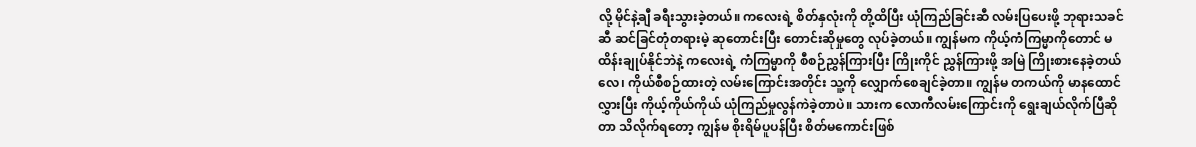လို့ မိုင်နဲ့ချီ ခရီးသွားခဲ့တယ်။ ကလေးရဲ့ စိတ်နှလုံးကို တို့ထိပြီး ယုံကြည်ခြင်းဆီ လမ်းပြပေးဖို့ ဘုရားသခင်ဆီ ဆင်ခြင်တုံတရားမဲ့ ဆုတောင်းပြီး တောင်းဆိုမှုတွေ လုပ်ခဲ့တယ်။ ကျွန်မက ကိုယ့်ကံကြမ္မာကိုတောင် မထိန်းချုပ်နိုင်ဘဲနဲ့ ကလေးရဲ့ ကံကြမ္မာကို စီစဉ်ညွှန်ကြားပြီး ကြိုးကိုင် ညွှန်ကြားဖို့ အမြဲ ကြိုးစားနေခဲ့တယ်လေ၊ ကိုယ်စီစဉ်ထားတဲ့ လမ်းကြောင်းအတိုင်း သူ့ကို လျှောက်စေချင်ခဲ့တာ။ ကျွန်မ တကယ်ကို မာနထောင်လွှားပြီး ကိုယ့်ကိုယ်ကိုယ် ယုံကြည်မှုလွန်ကဲခဲ့တာပဲ။ သားက လောကီလမ်းကြောင်းကို ရွေးချယ်လိုက်ပြီဆိုတာ သိလိုက်ရတော့ ကျွန်မ စိုးရိမ်ပူပန်ပြီး စိတ်မကောင်းဖြစ်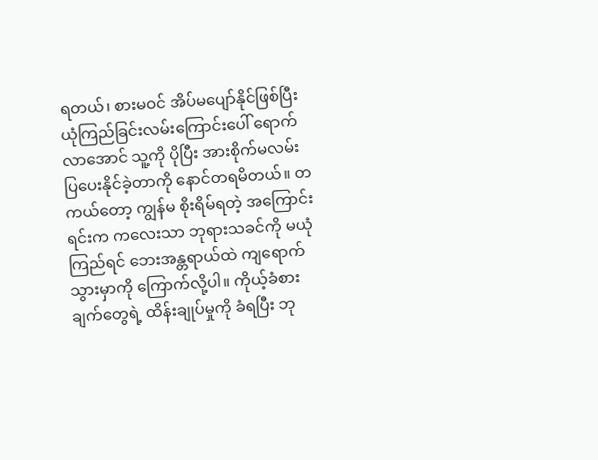ရတယ်၊ စားမဝင် အိပ်မပျော်နိုင်ဖြစ်ပြီး ယုံကြည်ခြင်းလမ်းကြောင်းပေါ် ရောက်လာအောင် သူ့ကို ပိုပြီး အားစိုက်မလမ်းပြပေးနိုင်ခဲ့တာကို နောင်တရမိတယ်။ တကယ်တော့ ကျွန်မ စိုးရိမ်ရတဲ့ အကြောင်းရင်းက ကလေးသာ ဘုရားသခင်ကို မယုံကြည်ရင် ဘေးအန္တရာယ်ထဲ ကျရောက်သွားမှာကို ကြောက်လို့ပါ။ ကိုယ့်ခံစားချက်တွေရဲ့ ထိန်းချုပ်မှုကို ခံရပြီး ဘု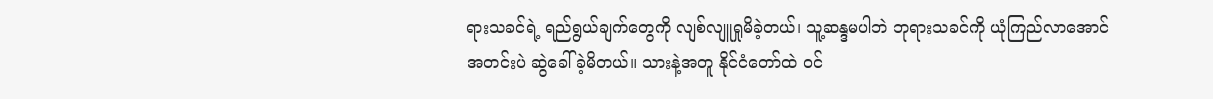ရားသခင်ရဲ့ ရည်ရွယ်ချက်တွေကို လျစ်လျူရှုမိခဲ့တယ်၊ သူ့ဆန္ဒမပါဘဲ ဘုရားသခင်ကို ယုံကြည်လာအောင် အတင်းပဲ ဆွဲခေါ်ခဲ့မိတယ်။ သားနဲ့အတူ နိုင်ငံတော်ထဲ ဝင်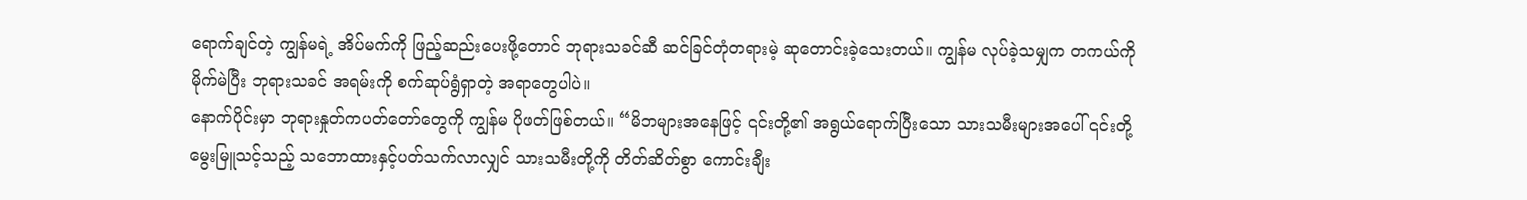ရောက်ချင်တဲ့ ကျွန်မရဲ့ အိပ်မက်ကို ဖြည့်ဆည်းပေးဖို့တောင် ဘုရားသခင်ဆီ ဆင်ခြင်တုံတရားမဲ့ ဆုတောင်းခဲ့သေးတယ်။ ကျွန်မ လုပ်ခဲ့သမျှက တကယ်ကို မိုက်မဲပြီး ဘုရားသခင် အရမ်းကို စက်ဆုပ်ရွံရှာတဲ့ အရာတွေပါပဲ။
နောက်ပိုင်းမှာ ဘုရားနှုတ်ကပတ်တော်တွေကို ကျွန်မ ပိုဖတ်ဖြစ်တယ်။ “မိဘများအနေဖြင့် ၎င်းတို့၏ အရွယ်ရောက်ပြီးသော သားသမီးများအပေါ် ၎င်းတို့ မွေးမြူသင့်သည့် သဘောထားနှင့်ပတ်သက်လာလျှင် သားသမီးတို့ကို တိတ်ဆိတ်စွာ ကောင်းချီး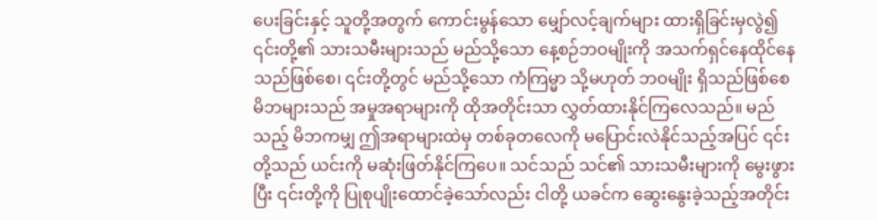ပေးခြင်းနှင့် သူတို့အတွက် ကောင်းမွန်သော မျှော်လင့်ချက်များ ထားရှိခြင်းမှလွဲ၍ ၎င်းတို့၏ သားသမီးများသည် မည်သို့သော နေ့စဉ်ဘဝမျိုးကို အသက်ရှင်နေထိုင်နေသည်ဖြစ်စေ၊ ၎င်းတို့တွင် မည်သို့သော ကံကြမ္မာ သို့မဟုတ် ဘဝမျိုး ရှိသည်ဖြစ်စေ မိဘများသည် အမှုအရာများကို ထိုအတိုင်းသာ လွှတ်ထားနိုင်ကြလေသည်။ မည်သည့် မိဘကမျှ ဤအရာများထဲမှ တစ်ခုတလေကို မပြောင်းလဲနိုင်သည့်အပြင် ၎င်းတို့သည် ယင်းကို မဆုံးဖြတ်နိုင်ကြပေ။ သင်သည် သင်၏ သားသမီးများကို မွေးဖွားပြီး ၎င်းတို့ကို ပြုစုပျိုးထောင်ခဲ့သော်လည်း ငါတို့ ယခင်က ဆွေးနွေးခဲ့သည့်အတိုင်း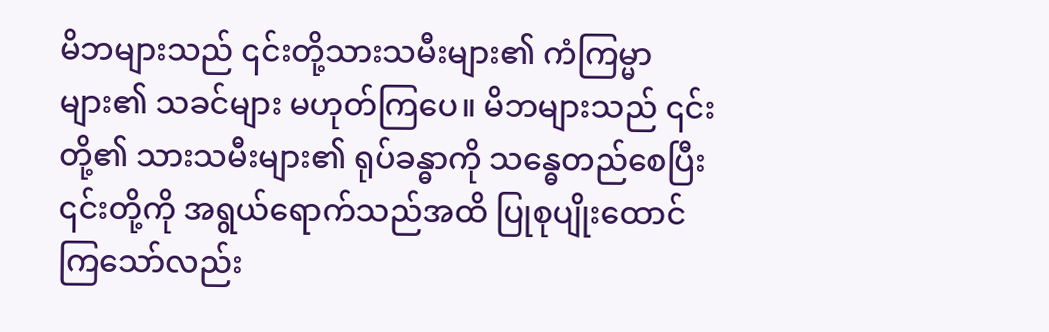မိဘများသည် ၎င်းတို့သားသမီးများ၏ ကံကြမ္မာများ၏ သခင်များ မဟုတ်ကြပေ။ မိဘများသည် ၎င်းတို့၏ သားသမီးများ၏ ရုပ်ခန္ဓာကို သန္ဓေတည်စေပြီး ၎င်းတို့ကို အရွယ်ရောက်သည်အထိ ပြုစုပျိုးထောင်ကြသော်လည်း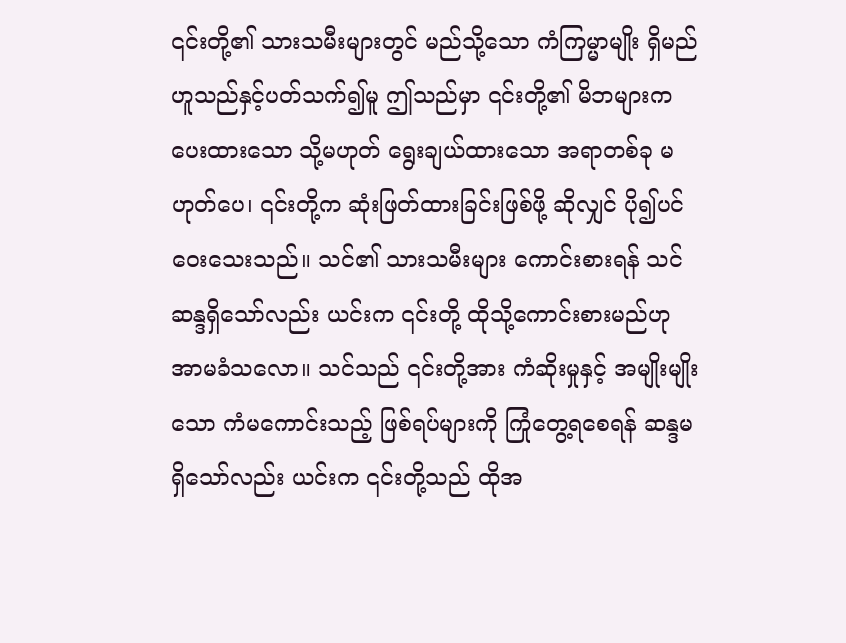၎င်းတို့၏ သားသမီးများတွင် မည်သို့သော ကံကြမ္မာမျိုး ရှိမည်ဟူသည်နှင့်ပတ်သက်၍မူ ဤသည်မှာ ၎င်းတို့၏ မိဘများက ပေးထားသော သို့မဟုတ် ရွေးချယ်ထားသော အရာတစ်ခု မဟုတ်ပေ၊ ၎င်းတို့က ဆုံးဖြတ်ထားခြင်းဖြစ်ဖို့ ဆိုလျှင် ပို၍ပင် ဝေးသေးသည်။ သင်၏ သားသမီးများ ကောင်းစားရန် သင် ဆန္ဒရှိသော်လည်း ယင်းက ၎င်းတို့ ထိုသို့ကောင်းစားမည်ဟု အာမခံသလော။ သင်သည် ၎င်းတို့အား ကံဆိုးမှုနှင့် အမျိုးမျိုးသော ကံမကောင်းသည့် ဖြစ်ရပ်များကို ကြုံတွေ့ရစေရန် ဆန္ဒမရှိသော်လည်း ယင်းက ၎င်းတို့သည် ထိုအ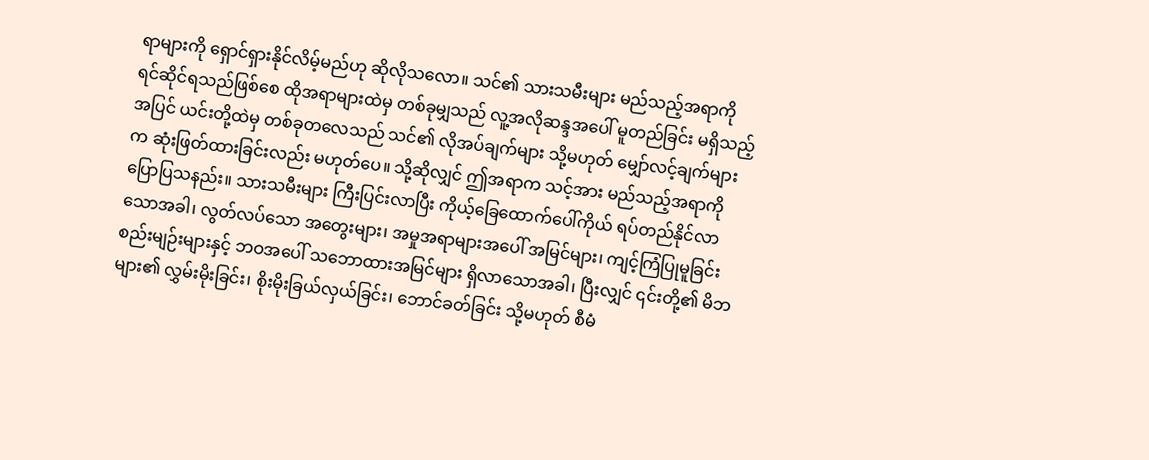ရာများကို ရှောင်ရှားနိုင်လိမ့်မည်ဟု ဆိုလိုသလော။ သင်၏ သားသမီးများ မည်သည့်အရာကို ရင်ဆိုင်ရသည်ဖြစ်စေ ထိုအရာများထဲမှ တစ်ခုမျှသည် လူ့အလိုဆန္ဒအပေါ် မူတည်ခြင်း မရှိသည့်အပြင် ယင်းတို့ထဲမှ တစ်ခုတလေသည် သင်၏ လိုအပ်ချက်များ သို့မဟုတ် မျှော်လင့်ချက်များက ဆုံးဖြတ်ထားခြင်းလည်း မဟုတ်ပေ။ သို့ဆိုလျှင် ဤအရာက သင့်အား မည်သည့်အရာကို ပြောပြသနည်း။ သားသမီးများ ကြီးပြင်းလာပြီး ကိုယ့်ခြေထောက်ပေါ်ကိုယ် ရပ်တည်နိုင်လာသောအခါ၊ လွတ်လပ်သော အတွေးများ၊ အမှုအရာများအပေါ် အမြင်များ၊ ကျင့်ကြံပြုမူခြင်း စည်းမျဉ်းများနှင့် ဘဝအပေါ် သဘောထားအမြင်များ ရှိလာသောအခါ၊ ပြီးလျှင် ၎င်းတို့၏ မိဘများ၏ လွှမ်းမိုးခြင်း၊ စိုးမိုးခြယ်လှယ်ခြင်း၊ ဘောင်ခတ်ခြင်း သို့မဟုတ် စီမံ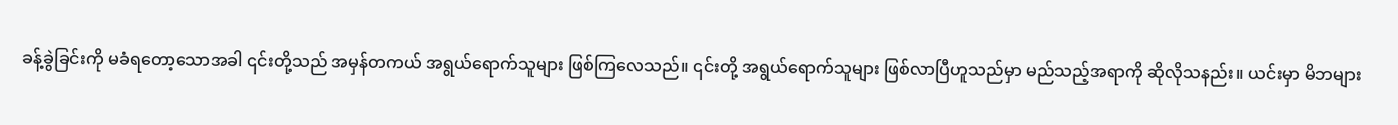ခန့်ခွဲခြင်းကို မခံရတော့သောအခါ ၎င်းတို့သည် အမှန်တကယ် အရွယ်ရောက်သူများ ဖြစ်ကြလေသည်။ ၎င်းတို့ အရွယ်ရောက်သူများ ဖြစ်လာပြီဟူသည်မှာ မည်သည့်အရာကို ဆိုလိုသနည်း။ ယင်းမှာ မိဘများ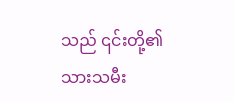သည် ၎င်းတို့၏ သားသမီး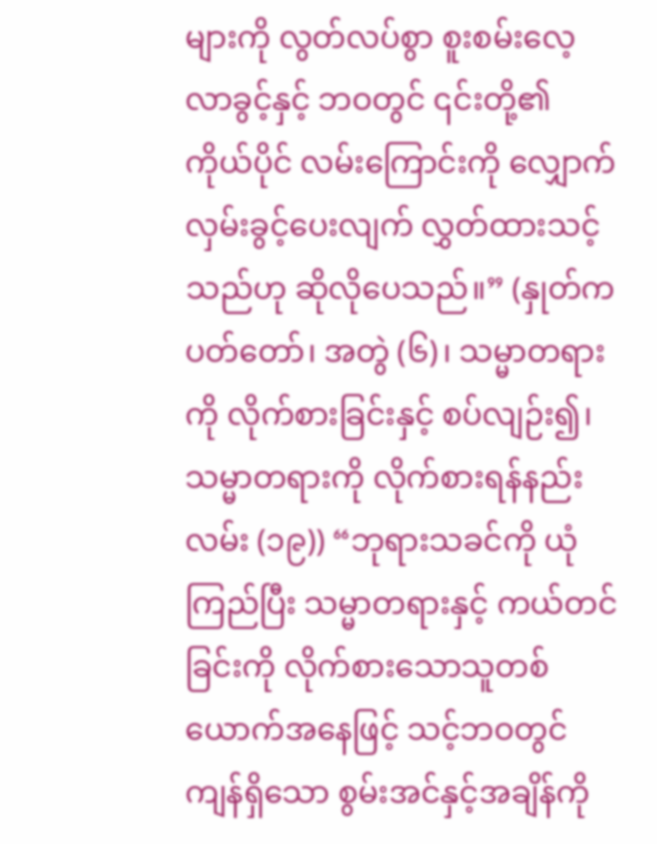များကို လွတ်လပ်စွာ စူးစမ်းလေ့လာခွင့်နှင့် ဘဝတွင် ၎င်းတို့၏ ကိုယ်ပိုင် လမ်းကြောင်းကို လျှောက်လှမ်းခွင့်ပေးလျက် လွှတ်ထားသင့်သည်ဟု ဆိုလိုပေသည်။” (နှုတ်ကပတ်တော်၊ အတွဲ (၆)၊ သမ္မာတရားကို လိုက်စားခြင်းနှင့် စပ်လျဉ်း၍၊ သမ္မာတရားကို လိုက်စားရန်နည်းလမ်း (၁၉)) “ဘုရားသခင်ကို ယုံကြည်ပြီး သမ္မာတရားနှင့် ကယ်တင်ခြင်းကို လိုက်စားသောသူတစ်ယောက်အနေဖြင့် သင့်ဘဝတွင် ကျန်ရှိသော စွမ်းအင်နှင့်အချိန်ကို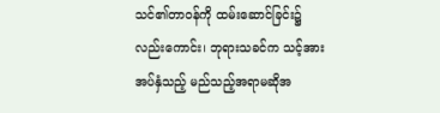သင်၏တာဝန်ကို ထမ်းဆောင်ခြင်း၌လည်းကောင်း၊ ဘုရားသခင်က သင့်အား အပ်နှံသည့် မည်သည့်အရာမဆိုအ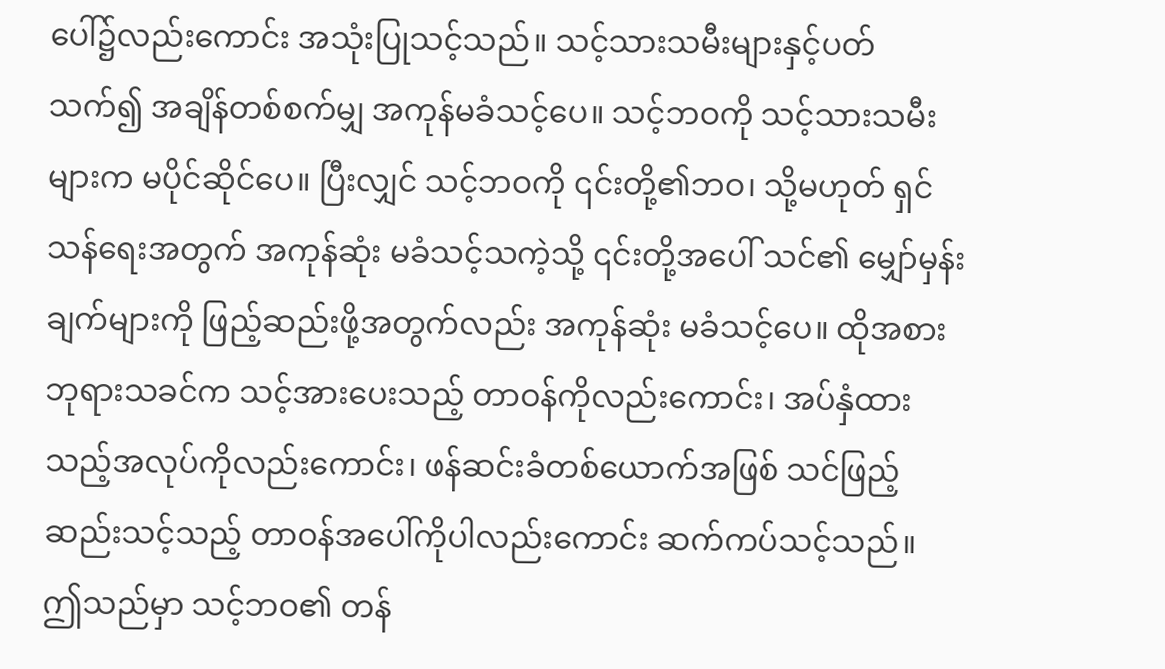ပေါ်၌လည်းကောင်း အသုံးပြုသင့်သည်။ သင့်သားသမီးများနှင့်ပတ်သက်၍ အချိန်တစ်စက်မျှ အကုန်မခံသင့်ပေ။ သင့်ဘဝကို သင့်သားသမီးများက မပိုင်ဆိုင်ပေ။ ပြီးလျှင် သင့်ဘဝကို ၎င်းတို့၏ဘဝ၊ သို့မဟုတ် ရှင်သန်ရေးအတွက် အကုန်ဆုံး မခံသင့်သကဲ့သို့ ၎င်းတို့အပေါ် သင်၏ မျှော်မှန်းချက်များကို ဖြည့်ဆည်းဖို့အတွက်လည်း အကုန်ဆုံး မခံသင့်ပေ။ ထိုအစား ဘုရားသခင်က သင့်အားပေးသည့် တာဝန်ကိုလည်းကောင်း၊ အပ်နှံထားသည့်အလုပ်ကိုလည်းကောင်း၊ ဖန်ဆင်းခံတစ်ယောက်အဖြစ် သင်ဖြည့်ဆည်းသင့်သည့် တာဝန်အပေါ်ကိုပါလည်းကောင်း ဆက်ကပ်သင့်သည်။ ဤသည်မှာ သင့်ဘဝ၏ တန်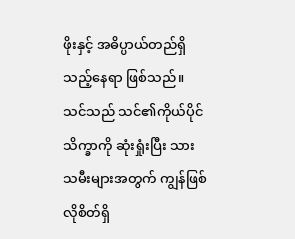ဖိုးနှင့် အဓိပ္ပာယ်တည်ရှိသည့်နေရာ ဖြစ်သည်။ သင်သည် သင်၏ကိုယ်ပိုင်သိက္ခာကို ဆုံးရှုံးပြီး သားသမီးများအတွက် ကျွန်ဖြစ်လိုစိတ်ရှိ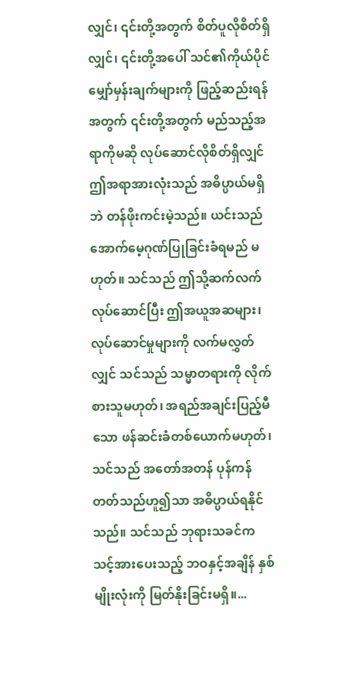လျှင်၊ ၎င်းတို့အတွက် စိတ်ပူလိုစိတ်ရှိလျှင်၊ ၎င်းတို့အပေါ် သင်၏ကိုယ်ပိုင်မျှော်မှန်းချက်များကို ဖြည့်ဆည်းရန်အတွက် ၎င်းတို့အတွက် မည်သည့်အရာကိုမဆို လုပ်ဆောင်လိုစိတ်ရှိလျှင် ဤအရာအားလုံးသည် အဓိပ္ပာယ်မရှိဘဲ တန်ဖိုးကင်းမဲ့သည်။ ယင်းသည် အောက်မေ့ဂုဏ်ပြုခြင်းခံရမည် မဟုတ်။ သင်သည် ဤသို့ဆက်လက်လုပ်ဆောင်ပြီး ဤအယူအဆများ၊ လုပ်ဆောင်မှုများကို လက်မလွှတ်လျှင် သင်သည် သမ္မာတရားကို လိုက်စားသူမဟုတ်၊ အရည်အချင်းပြည့်မီသော ဖန်ဆင်းခံတစ်ယောက်မဟုတ်၊ သင်သည် အတော်အတန် ပုန်ကန်တတ်သည်ဟူ၍သာ အဓိပ္ပာယ်ရနိုင်သည်။ သင်သည် ဘုရားသခင်က သင့်အားပေးသည့် ဘဝနှင့်အချိန် နှစ်မျိုးလုံးကို မြတ်နိုးခြင်းမရှိ။...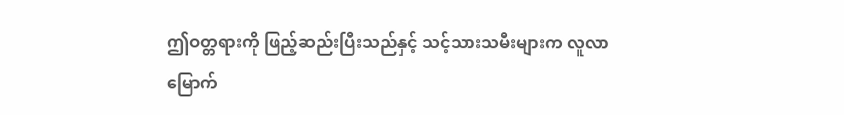ဤဝတ္တရားကို ဖြည့်ဆည်းပြီးသည်နှင့် သင့်သားသမီးများက လူလာမြောက်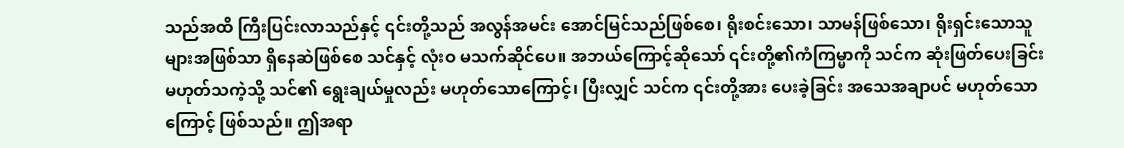သည်အထိ ကြီးပြင်းလာသည်နှင့် ၎င်းတို့သည် အလွန်အမင်း အောင်မြင်သည်ဖြစ်စေ၊ ရိုးစင်းသော၊ သာမန်ဖြစ်သော၊ ရိုးရှင်းသောသူများအဖြစ်သာ ရှိနေဆဲဖြစ်စေ သင်နှင့် လုံးဝ မသက်ဆိုင်ပေ။ အဘယ်ကြောင့်ဆိုသော် ၎င်းတို့၏ကံကြမ္မာကို သင်က ဆုံးဖြတ်ပေးခြင်းမဟုတ်သကဲ့သို့ သင်၏ ရွေးချယ်မှုလည်း မဟုတ်သောကြောင့်၊ ပြီးလျှင် သင်က ၎င်းတို့အား ပေးခဲ့ခြင်း အသေအချာပင် မဟုတ်သောကြောင့် ဖြစ်သည်။ ဤအရာ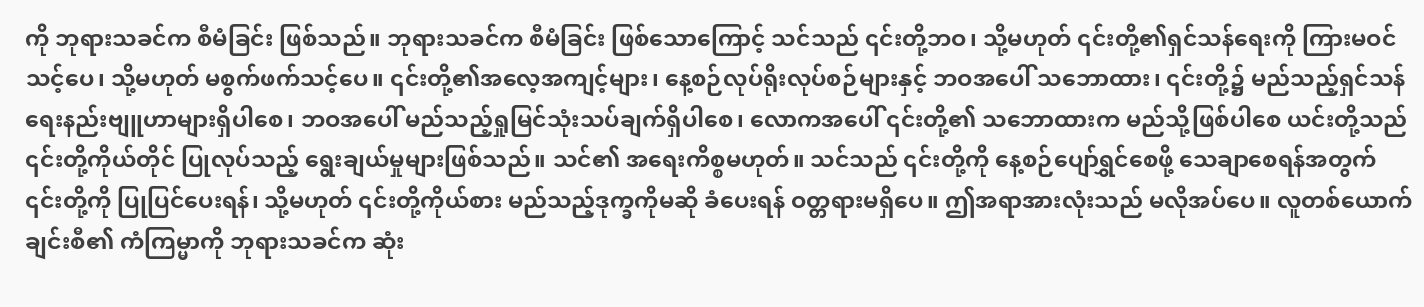ကို ဘုရားသခင်က စီမံခြင်း ဖြစ်သည်။ ဘုရားသခင်က စီမံခြင်း ဖြစ်သောကြောင့် သင်သည် ၎င်းတို့ဘဝ၊ သို့မဟုတ် ၎င်းတို့၏ရှင်သန်ရေးကို ကြားမဝင်သင့်ပေ၊ သို့မဟုတ် မစွက်ဖက်သင့်ပေ။ ၎င်းတို့၏အလေ့အကျင့်များ၊ နေ့စဉ်လုပ်ရိုးလုပ်စဉ်များနှင့် ဘဝအပေါ် သဘောထား၊ ၎င်းတို့၌ မည်သည့်ရှင်သန်ရေးနည်းဗျူဟာများရှိပါစေ၊ ဘဝအပေါ် မည်သည့်ရှုမြင်သုံးသပ်ချက်ရှိပါစေ၊ လောကအပေါ် ၎င်းတို့၏ သဘောထားက မည်သို့ဖြစ်ပါစေ ယင်းတို့သည် ၎င်းတို့ကိုယ်တိုင် ပြုလုပ်သည့် ရွေးချယ်မှုများဖြစ်သည်။ သင်၏ အရေးကိစ္စမဟုတ်။ သင်သည် ၎င်းတို့ကို နေ့စဉ်ပျော်ရွှင်စေဖို့ သေချာစေရန်အတွက် ၎င်းတို့ကို ပြုပြင်ပေးရန်၊ သို့မဟုတ် ၎င်းတို့ကိုယ်စား မည်သည့်ဒုက္ခကိုမဆို ခံပေးရန် ဝတ္တရားမရှိပေ။ ဤအရာအားလုံးသည် မလိုအပ်ပေ။ လူတစ်ယောက်ချင်းစီ၏ ကံကြမ္မာကို ဘုရားသခင်က ဆုံး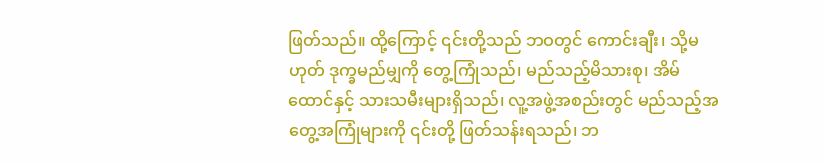ဖြတ်သည်။ ထို့ကြောင့် ၎င်းတို့သည် ဘဝတွင် ကောင်းချီး၊ သို့မဟုတ် ဒုက္ခမည်မျှကို တွေ့ကြုံသည်၊ မည်သည့်မိသားစု၊ အိမ်ထောင်နှင့် သားသမီးများရှိသည်၊ လူ့အဖွဲ့အစည်းတွင် မည်သည့်အတွေ့အကြုံများကို ၎င်းတို့ ဖြတ်သန်းရသည်၊ ဘ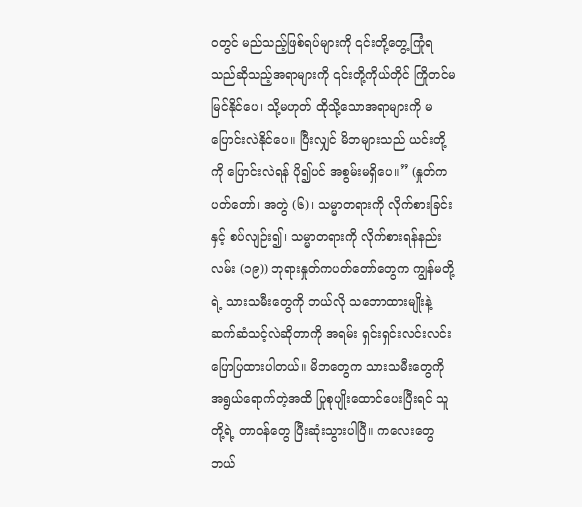ဝတွင် မည်သည့်ဖြစ်ရပ်များကို ၎င်းတို့တွေ့ကြုံရသည်ဆိုသည့်အရာများကို ၎င်းတို့ကိုယ်တိုင် ကြိုတင်မမြင်နိုင်ပေ၊ သို့မဟုတ် ထိုသို့သောအရာများကို မပြောင်းလဲနိုင်ပေ။ ပြီးလျှင် မိဘများသည် ယင်းတို့ကို ပြောင်းလဲရန် ပို၍ပင် အစွမ်းမရှိပေ။” (နှုတ်ကပတ်တော်၊ အတွဲ (၆)၊ သမ္မာတရားကို လိုက်စားခြင်းနှင့် စပ်လျဉ်း၍၊ သမ္မာတရားကို လိုက်စားရန်နည်းလမ်း (၁၉)) ဘုရားနှုတ်ကပတ်တော်တွေက ကျွန်မတို့ရဲ့ သားသမီးတွေကို ဘယ်လို သဘောထားမျိုးနဲ့ ဆက်ဆံသင့်လဲဆိုတာကို အရမ်း ရှင်းရှင်းလင်းလင်း ပြောပြထားပါတယ်။ မိဘတွေက သားသမီးတွေကို အရွယ်ရောက်တဲ့အထိ ပြုစုပျိုးထောင်ပေးပြီးရင် သူတို့ရဲ့ တာဝန်တွေ ပြီးဆုံးသွားပါပြီ။ ကလေးတွေ ဘယ်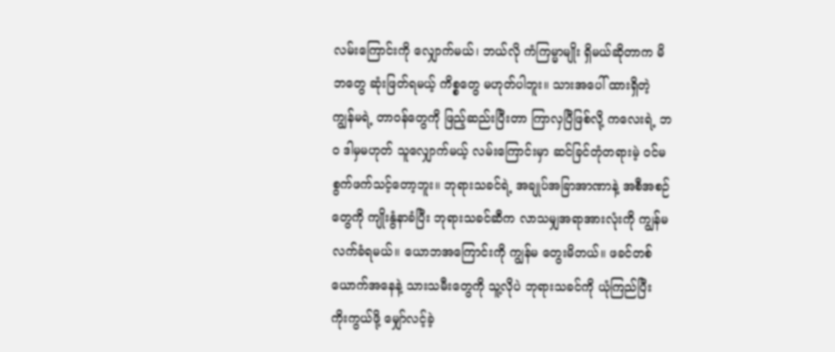လမ်းကြောင်းကို လျှောက်မယ်၊ ဘယ်လို ကံကြမ္မာမျိုး ရှိမယ်ဆိုတာက မိဘတွေ ဆုံးဖြတ်ရမယ့် ကိစ္စတွေ မဟုတ်ပါဘူး။ သားအပေါ် ထားရှိတဲ့ ကျွန်မရဲ့ တာဝန်တွေကို ဖြည့်ဆည်းပြီးတာ ကြာလှပြီဖြစ်လို့ ကလေးရဲ့ ဘဝ ဒါမှမဟုတ် သူလျှောက်မယ့် လမ်းကြောင်းမှာ ဆင်ခြင်တုံတရားမဲ့ ဝင်မစွက်ဖက်သင့်တော့ဘူး။ ဘုရားသခင်ရဲ့ အချုပ်အခြာအာဏာနဲ့ အစီအစဉ်တွေကို ကျိုးနွံနာခံပြီး ဘုရားသခင်ဆီက လာသမျှအရာအားလုံးကို ကျွန်မ လက်ခံရမယ်။ ယောဘအကြောင်းကို ကျွန်မ တွေးမိတယ်။ ဖခင်တစ်ယောက်အနေနဲ့ သားသမီးတွေကို သူ့လိုပဲ ဘုရားသခင်ကို ယုံကြည်ပြီး ကိုးကွယ်ဖို့ မျှော်လင့်ခဲ့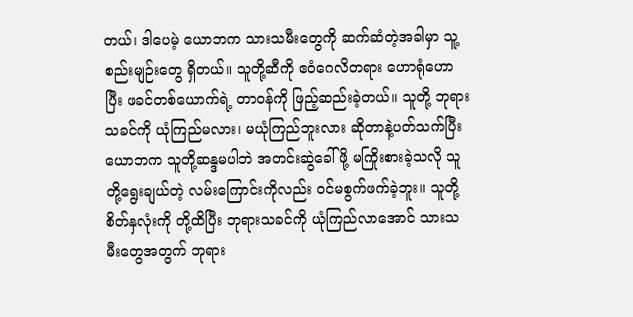တယ်၊ ဒါပေမဲ့ ယောဘက သားသမီးတွေကို ဆက်ဆံတဲ့အခါမှာ သူ့စည်းမျဉ်းတွေ ရှိတယ်။ သူတို့ဆီကို ဧဝံဂေလိတရား ဟောရုံဟောပြီး ဖခင်တစ်ယောက်ရဲ့ တာဝန်ကို ဖြည့်ဆည်းခဲ့တယ်။ သူတို့ ဘုရားသခင်ကို ယုံကြည်မလား၊ မယုံကြည်ဘူးလား ဆိုတာနဲ့ပတ်သက်ပြီး ယောဘက သူတို့ဆန္ဒမပါဘဲ အတင်းဆွဲခေါ်ဖို့ မကြိုးစားခဲ့သလို သူတို့ရွေးချယ်တဲ့ လမ်းကြောင်းကိုလည်း ဝင်မစွက်ဖက်ခဲ့ဘူး။ သူတို့ စိတ်နှလုံးကို တို့ထိပြီး ဘုရားသခင်ကို ယုံကြည်လာအောင် သားသမီးတွေအတွက် ဘုရား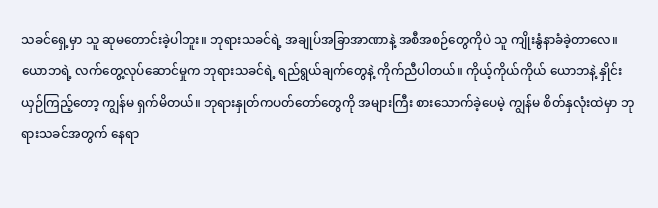သခင်ရှေ့မှာ သူ ဆုမတောင်းခဲ့ပါဘူး။ ဘုရားသခင်ရဲ့ အချုပ်အခြာအာဏာနဲ့ အစီအစဉ်တွေကိုပဲ သူ ကျိုးနွံနာခံခဲ့တာလေ။ ယောဘရဲ့ လက်တွေ့လုပ်ဆောင်မှုက ဘုရားသခင်ရဲ့ ရည်ရွယ်ချက်တွေနဲ့ ကိုက်ညီပါတယ်။ ကိုယ့်ကိုယ်ကိုယ် ယောဘနဲ့ နှိုင်းယှဉ်ကြည့်တော့ ကျွန်မ ရှက်မိတယ်။ ဘုရားနှုတ်ကပတ်တော်တွေကို အများကြီး စားသောက်ခဲ့ပေမဲ့ ကျွန်မ စိတ်နှလုံးထဲမှာ ဘုရားသခင်အတွက် နေရာ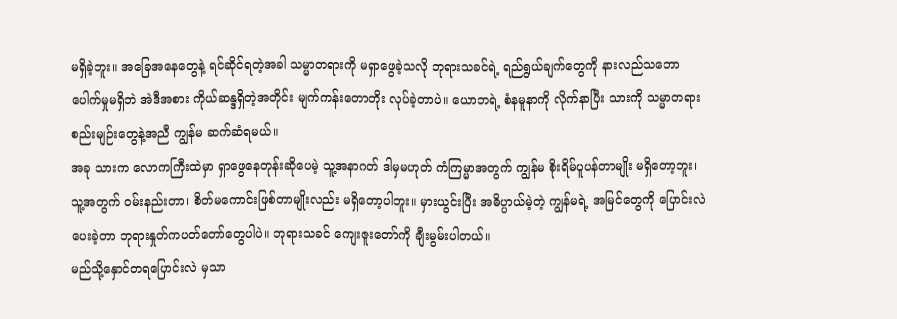မရှိခဲ့ဘူး။ အခြေအနေတွေနဲ့ ရင်ဆိုင်ရတဲ့အခါ သမ္မာတရားကို မရှာဖွေခဲ့သလို ဘုရားသခင်ရဲ့ ရည်ရွယ်ချက်တွေကို နားလည်သဘောပေါက်မှုမရှိဘဲ အဲဒီအစား ကိုယ်ဆန္ဒရှိတဲ့အတိုင်း မျက်ကန်းတောတိုး လုပ်ခဲ့တာပဲ။ ယောဘရဲ့ စံနမူနာကို လိုက်နာပြီး သားကို သမ္မာတရား စည်းမျဉ်းတွေနဲ့အညီ ကျွန်မ ဆက်ဆံရမယ်။
အခု သားက လောကကြီးထဲမှာ ရှာဖွေနေတုန်းဆိုပေမဲ့ သူ့အနာဂတ် ဒါမှမဟုတ် ကံကြမ္မာအတွက် ကျွန်မ စိုးရိမ်ပူပန်တာမျိုး မရှိတော့ဘူး၊ သူ့အတွက် ဝမ်းနည်းတာ၊ စိတ်မကောင်းဖြစ်တာမျိုးလည်း မရှိတော့ပါဘူး။ မှားယွင်းပြီး အဓိပ္ပာယ်မဲ့တဲ့ ကျွန်မရဲ့ အမြင်တွေကို ပြောင်းလဲပေးခဲ့တာ ဘုရားနှုတ်ကပတ်တော်တွေပါပဲ။ ဘုရားသခင် ကျေးဇူးတော်ကို ချီးမွမ်းပါတယ်။
မည်သို့နှောင်တရပြောင်းလဲ မှသာ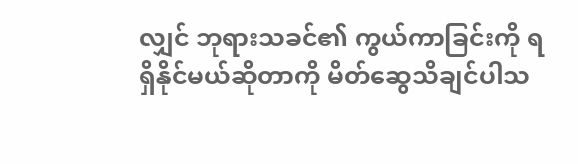လျှင် ဘုရားသခင်၏ ကွယ်ကာခြင်းကို ရရှိနိုင်မယ်ဆိုတာကို မိတ်ဆွေသိချင်ပါသ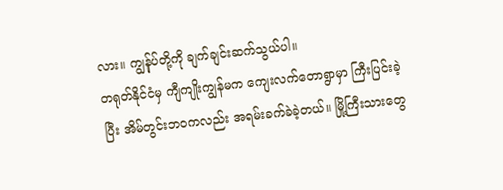လား။ ကျွန်ုပ်တို့ကို ချက်ချင်းဆက်သွယ်ပါ။
တရုတ်နိုင်ငံမှ ကျီကျိုးကျွန်မက ကျေးလက်တောရွာမှာ ကြီးပြင်းခဲ့ပြီး အိမ်တွင်းဘဝကလည်း အရမ်းခက်ခဲခဲ့တယ်။ မြို့ကြီးသားတွေ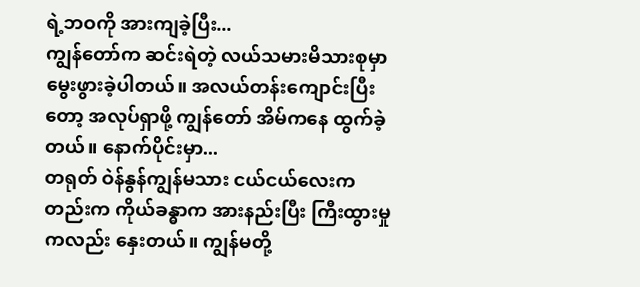ရဲ့ဘဝကို အားကျခဲ့ပြီး...
ကျွန်တော်က ဆင်းရဲတဲ့ လယ်သမားမိသားစုမှာ မွေးဖွားခဲ့ပါတယ်။ အလယ်တန်းကျောင်းပြီးတော့ အလုပ်ရှာဖို့ ကျွန်တော် အိမ်ကနေ ထွက်ခဲ့တယ်။ နောက်ပိုင်းမှာ...
တရုတ် ဝဲန်နွန်ကျွန်မသား ငယ်ငယ်လေးကတည်းက ကိုယ်ခန္ဓာက အားနည်းပြီး ကြီးထွားမှုကလည်း နှေးတယ်။ ကျွန်မတို့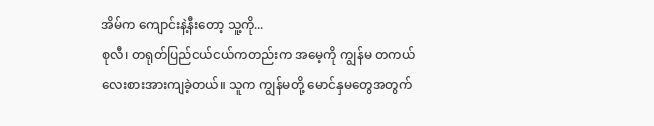အိမ်က ကျောင်းနဲ့နီးတော့ သူ့ကို...
စုလီ၊ တရုတ်ပြည်ငယ်ငယ်ကတည်းက အမေ့ကို ကျွန်မ တကယ် လေးစားအားကျခဲ့တယ်။ သူက ကျွန်မတို့ မောင်နှမတွေအတွက်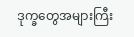ဒုက္ခတွေအများကြီး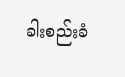ခါးစည်းခံ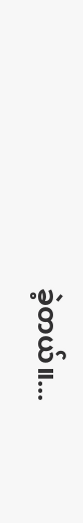ခဲ့တယ်။...